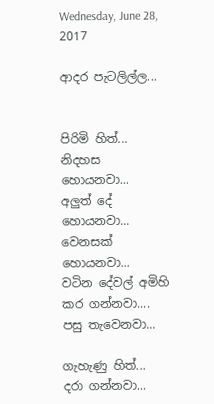Wednesday, June 28, 2017

ආදර පැටලිල්ල...


පිරිමි හිත්...
නිදහස හොයනවා...
අලුත් දේ හොයනවා...
වෙනසක් හොයනවා...
වටින දේවල් අමිහි කර ගන්නවා....
පසු තැවෙනවා...

ගැහැණු හිත්...
දරා ගන්නවා...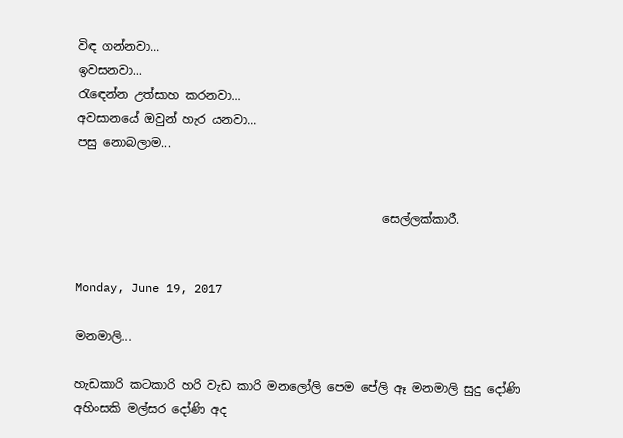විඳ ගන්නවා...
ඉවසනවා...
රැඳෙන්න උත්සාහ කරනවා...
අවසානයේ ඔවුන් හැර යනවා...
පසු නොබලාම...


                                                   සෙල්ලක්කාරී.


Monday, June 19, 2017

මනමාලි...

හැඩකාරි කටකාරි හරි වැඩ කාරි මනලෝලි පෙම පේලි ඈ මනමාලි සුදු දෝණි අහිංසකි මල්සර දෝණි අද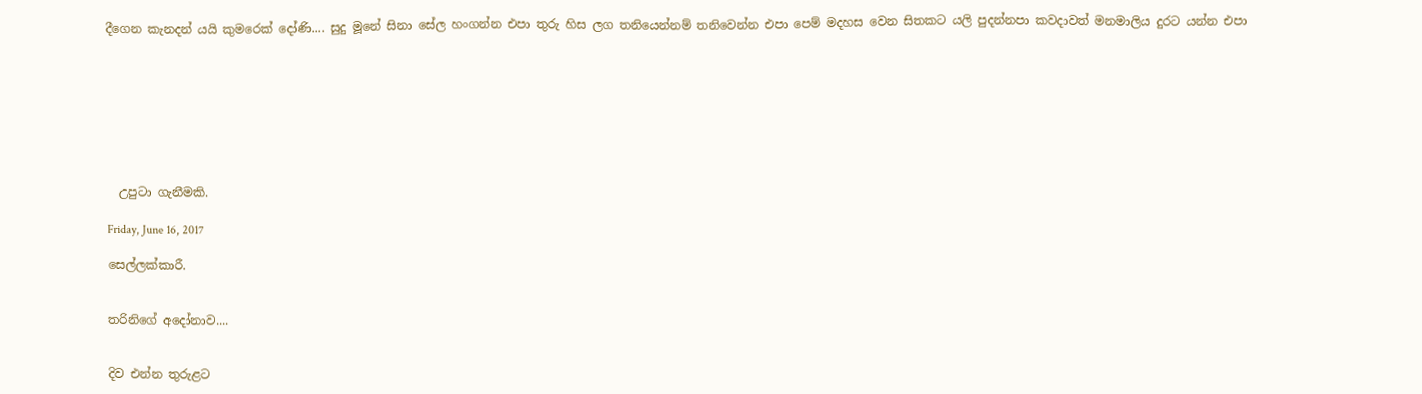දීගෙන කැනදන් යයි කුමරෙක් දෝණි.... සුදු මූනේ සිනා සේල හංගන්න එපා තුරු හිස ලග තනියෙන්නම් තනිවෙන්න එපා පෙම් මදහස වෙන සිතකට යලි පුදන්නපා කවදාවත් මනමාලිය දුරට යන්න එපා








  උපුටා ගැනීමකි.

Friday, June 16, 2017

සෙල්ලක්කාරී.


තරිනිගේ අදෝනාව....


දිව එන්න තුරුළට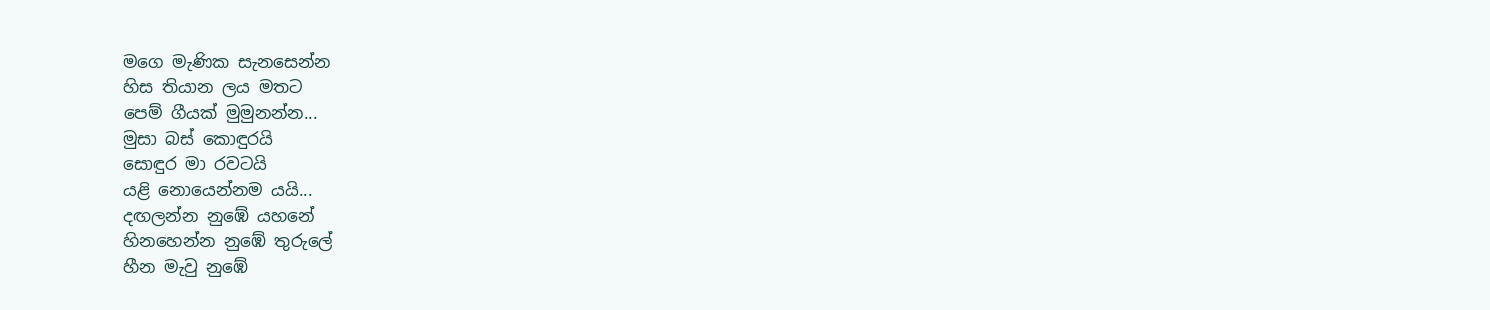මගෙ මැණික සැනසෙන්න
හිස තියාන ලය මතට
පෙම් ගීයක් මුමුනන්න...
මුසා බස් කොඳුරයි
සොඳුර මා රවටයි
යළි නොයෙන්නම යයි...
දඟලන්න නුඹේ යහනේ
හිනහෙන්න නුඹේ තුරුලේ
හීන මැවු නුඹේ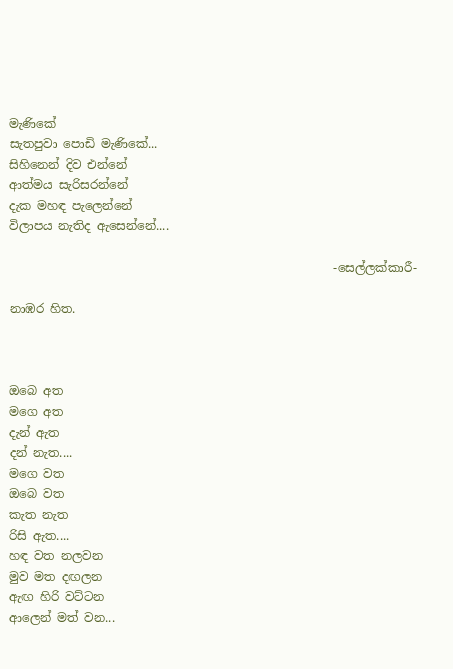මැණිකේ
සැතපුවා පොඩි මැණිකේ...
සිහිනෙන් දිව එන්නේ
ආත්මය සැරිසරන්නේ
දැක මහඳ පැලෙන්නේ
විලාපය නැතිද ඇසෙන්නේ....

                                                      -සෙල්ලක්කාරී-

නාඹර හිත.



ඔබෙ අත
මගෙ අත
දැන් ඇත
දන් නැත....
මගෙ වත
ඔබෙ වත
කැත නැත
රිසි ඇත....
හඳ වත නලවන
මුව මත දඟලන
ඇඟ හිරි වට්ටන
ආලෙන් මත් වන...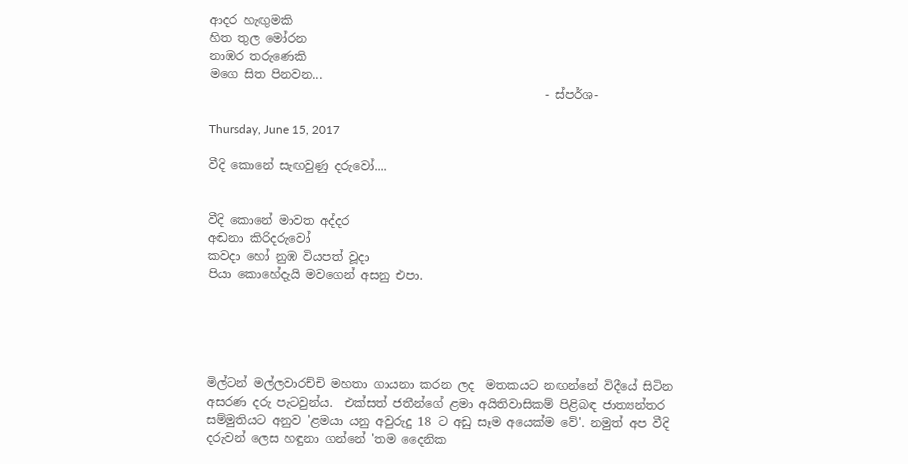ආදර හැඟුමකි
හිත තුල මෝරන
නාඹර තරුණෙකි
මගෙ සිත පිනවන...
                                                        - ස්පර්ශ-

Thursday, June 15, 2017

වීදි කොනේ සැඟවුණු දරුවෝ....


වීදි කොනේ මාවත අද්දර
අඬනා කිරිදරුවෝ
කවදා හෝ නුඹ වියපත් වූදා
පියා කොහේදැයි මවගෙන් අසනු එපා.





මිල්ටන් මල්ලවාරච්චි මහතා ගායනා කරන ලද  මතකයට නඟන්නේ විදීයේ සිටින අසරණ දරු පැටවුන්ය.  එක්සත් ජතීන්ගේ ළමා අයිතිවාසිකම් පිළිබඳ ජාත්‍යන්තර සම්මුතියට අනුව 'ළමයා යනු අවුරුදු 18 ට අඩු සෑම අයෙක්ම වේ'. නමුත් අප වීදි දරුවන් ලෙස හඳුනා ගන්නේ 'තම දෛනික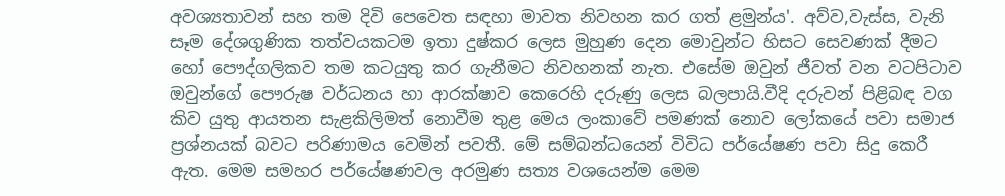අවශ්‍යතාවන් සහ තම දිවි පෙවෙත සඳහා මාවත නිවහන කර ගත් ළමුන්ය'. අව්ව,වැස්ස, වැනි සෑම දේශගුණික තත්වයකටම ඉතා දුෂ්කර ලෙස මුහුණ දෙන මොවුන්ට හිසට සෙවණක් දීමට හෝ පෞද්ගලිකව තම කටයුතු කර ගැනීමට නිවහනක් නැත. එසේම ඔවුන් ජීවත් වන වටපිටාව ඔවුන්ගේ පෞරුෂ වර්ධනය හා ආරක්ෂාව කෙරෙහි දරුණු ලෙස බලපායි.වීදි දරුවන් පිළිබඳ වග කිව යුතු ආයතන සැළකිලිමත් නොවීම තුළ මෙය ලංකාවේ පමණක් නොව ලෝකයේ පවා සමාජ ප්‍රශ්නයක් බවට පරිණාමය වෙමින් පවතී. මේ සම්බන්ධයෙන් විවිධ පර්යේෂණ පවා සිදු කෙරී ඇත. මෙම සමහර පර්යේෂණවල අරමුණ සත්‍ය වශයෙන්ම මෙම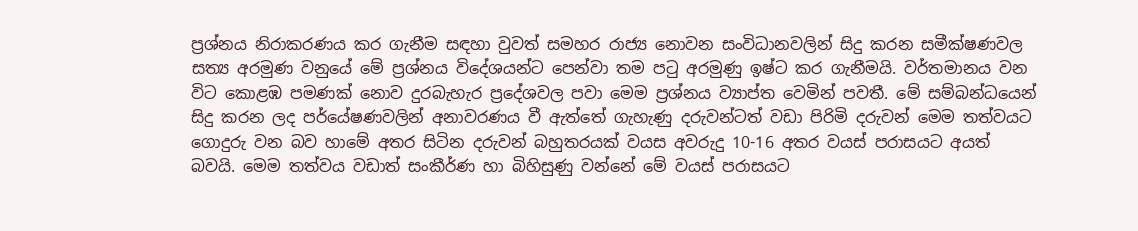ප්‍රශ්නය නිරාකරණය කර ගැනීම සඳහා වුවත් සමහර රාජ්‍ය නොවන සංවිධානවලින් සිදු කරන සමීක්ෂණවල සත්‍ය අරමුණ වනුයේ මේ ප්‍රශ්නය විදේශයන්ට පෙන්වා තම පටු අරමුණු ඉෂ්ට කර ගැනීමයි. වර්තමානය වන විට කොළඹ පමණක් නොව දුරබැහැර ප්‍රදේශවල පවා මෙම ප්‍රශ්නය ව්‍යාප්ත වෙමින් පවතී. මේ සම්බන්ධයෙන් සිදු කරන ලද පර්යේෂණවලින් අනාවරණය වී ඇත්තේ ගැහැණු දරුවන්ටත් වඩා පිරිමි දරුවන් මෙම තත්වයට ගොදුරු වන බව හාමේ අතර සිටින දරුවන් බහුතරයක් වයස අවරුදු 10-16 අතර වයස් පරාසයට අයත් බවයි. මෙම තත්වය වඩාත් සංකීර්ණ හා බිහිසුණු වන්නේ මේ වයස් පරාසයට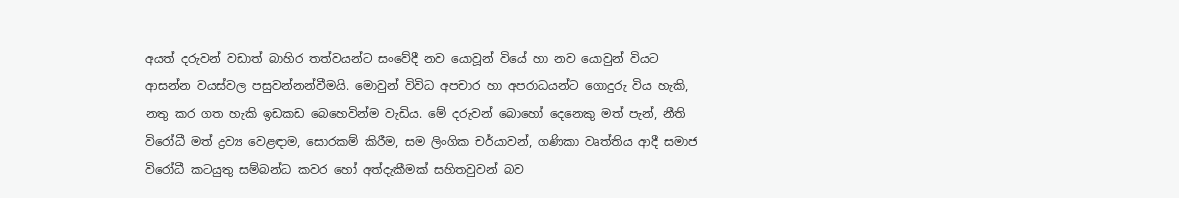අයත් දරුවන් වඩාත් බාහිර තත්වයන්ට සංවේදී නව යොවූන් වියේ හා නව යොවුන් වියට ආසන්න වයස්වල පසුවන්නන්වීමයි. මොවුන් විවිධ අපචාර හා අපරාධයන්ට ගොදුරු විය හැකි, නතු කර ගත හැකි ඉඩකඩ බෙහෙවින්ම වැඩිය. මේ දරුවන් බොහෝ දෙනෙකු මත් පැන්, නීති විරෝධී මත් ද්‍රව්‍ය වෙළඳාම, සොරකම් කිරීම, සම ලිංගික චර්යාවන්, ගණිකා වෘත්තිය ආදී සමාජ විරෝධී කටයුතු සම්බන්ධ කවර හෝ අත්දැකීමක් සහිතවුවන් බව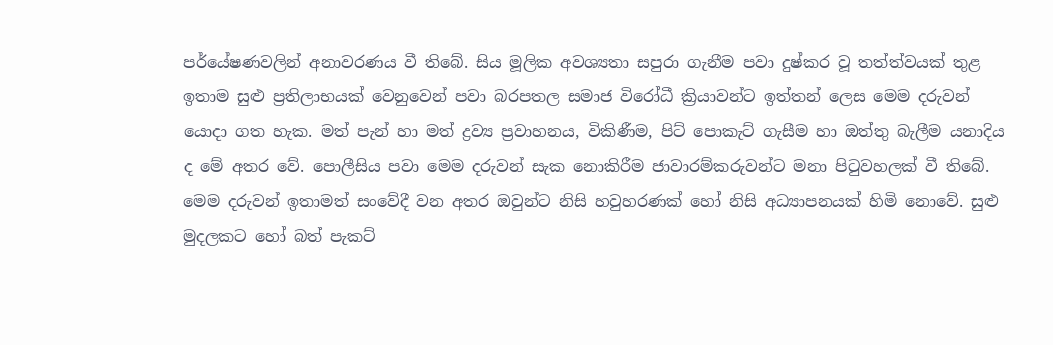පර්යේෂණවලින් අනාවරණය වී තිබේ. සිය මූලික අවශ්‍යතා සපුරා ගැනීම පවා දුෂ්කර වූ තත්ත්වයක් තුළ ඉතාම සුළු ප්‍රතිලාභයක් වෙනුවෙන් පවා බරපතල සමාජ විරෝධී ක්‍රියාවන්ට ඉත්තන් ලෙස මෙම දරුවන් යොදා ගත හැක. මත් පැන් හා මත් ද්‍රව්‍ය ප්‍රවාහනය, විකිණීම, පිට් පොකැට් ගැසීම හා ඔත්තු බැලීම යනාදිය ද මේ අතර වේ. පොලීසිය පවා මෙම දරුවන් සැක නොකිරීම ජාවාරම්කරුවන්ට මනා පිටුවහලක් වී තිබේ. මෙම දරුවන් ඉතාමත් සංවේදී වන අතර ඔවුන්ට නිසි හවුහරණක් හෝ නිසි අධ්‍යාපනයක් හිමි නොවේ. සුළු මුදලකට හෝ බත් පැකට්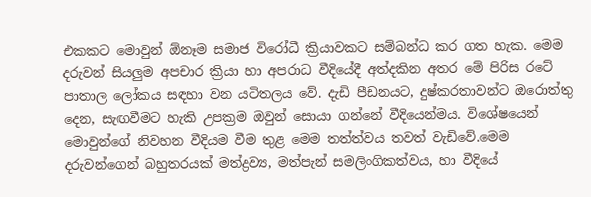එකකට මොවුන් ඕනෑම සමාජ විරෝධී ක්‍රියාවකට සම්බන්ධ කර ගත හැක. මෙම දරුවන් සියලුම අපචාර ක්‍රියා හා අපරාධ වීදියේදී අත්දකින අතර මේ පිරිස රටේ පාතාල ලෝකය සඳහා වන යටිතලය වේ. දැඩි පීඩනයට, දුෂ්කරතාවන්ට ඔරොත්තු දෙන, සැඟවීමට හැකි උපක්‍රම ඔවුන් සොයා ගන්නේ වීදියෙන්මය. විශේෂයෙන් මොවුන්ගේ නිවහන වීදියම වීම තුළ මෙම තත්ත්වය තවත් වැඩිවේ.මෙම දරුවන්ගෙන් බහුතරයක් මත්ද්‍රව්‍ය, මත්පැන් සමලිංගිකත්වය, හා වීදියේ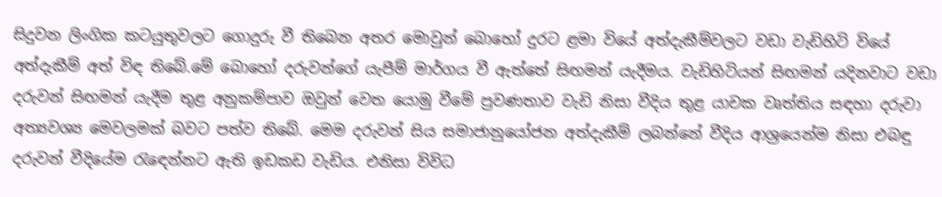සිදුවන ලිංගික කටයුතුවලට ගොදුරු වී තිබෙන අතර මොවුන් බොහෝ දුරට ළමා වියේ අත්දැකීම්වලට වඩා වැඩිහිටි වියේ අත්දැකීම් අත් විඳ තිබේ.මේ බොහෝ දරුවන්ගේ යැපීම් මාර්ගය වී ඇත්තේ සිඟමන් යැදීමය. වැඩිහිටියන් සිඟමන් යදිනවාට වඩා දරුවන් සිඟමන් යැදීම තුළ අනුකම්පාව ඔවුන් වෙත යොමු වීමේ ප්‍රවණතාව වැඩි නිසා වීදිය තුළ යාචක වෘත්තිය සඳහා දරුවා අත්‍යවශ්‍ය මෙවලමක් බවට පත්ව තිබේ. මෙම දරුවන් සිය සමාජානුයෝජන අත්දැකීම් ලබන්නේ වීදිය ආශ්‍රයෙන්ම නිසා එබඳු දරුවන් වීදියේම රැඳෙන්නට ඇති ඉඩකඩ වැඩිය. එනිසා විවිධ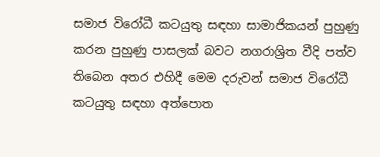සමාජ විරෝධී කටයුතු සඳහා සාමාජිකයන් පුහුණු කරන පුහුණු පාසලක් බවට නගරාශ්‍රිත වීදි පත්ව තිබෙන අතර එහිදී මෙම දරුවන් සමාජ විරෝධී කටයුතු සඳහා අත්පොත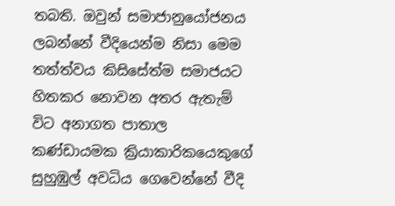තබති. ඔවුන් සමාජානුයෝජනය ලබන්නේ වීදියෙන්ම නිසා මෙම තත්ත්වය කිසිසේත්ම සමාජයට හිතකර නොවන අතර ඇතැම් විට අනාගත පාතාල කණ්ඩායමක ක්‍රියාකාරිකයෙකුගේ සුහුඹුල් අවධිය ගෙවෙන්නේ වීදි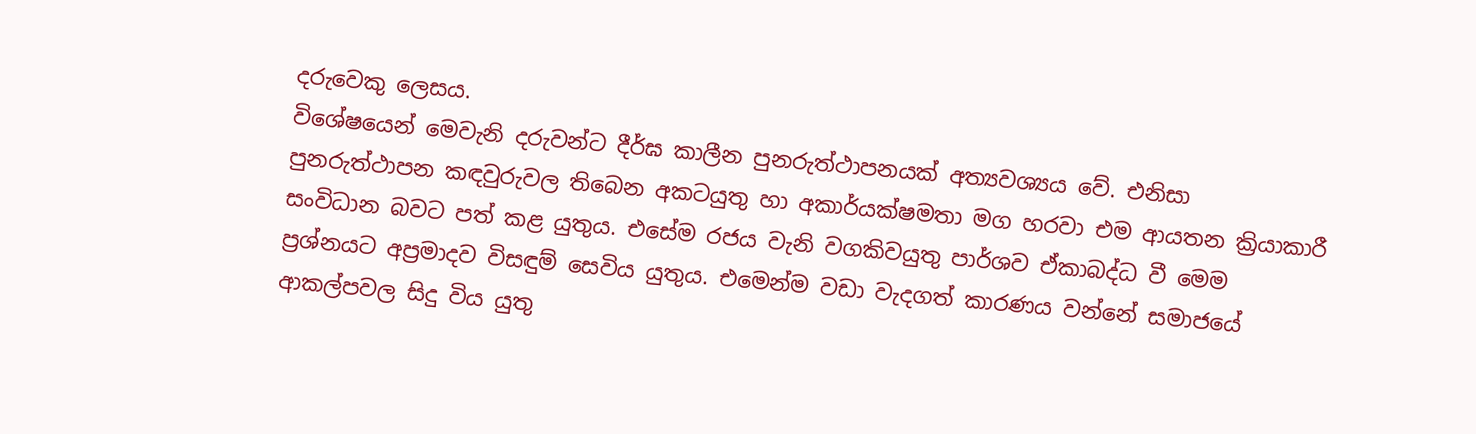දරුවෙකු ලෙසය.
විශේෂයෙන් මෙවැනි දරුවන්ට දීර්ඝ කාලීන පුනරුත්ථාපනයක් අත්‍යවශ්‍යය වේ. එනිසා පුනරුත්ථාපන කඳවුරුවල තිබෙන අකටයුතු හා අකාර්යක්ෂමතා මග හරවා එම ආයතන ක්‍රියාකාරී සංවිධාන බවට පත් කළ යුතුය. එසේම රජය වැනි වගකිවයුතු පාර්ශව ඒකාබද්ධ වී මෙම ප්‍රශ්නයට අප්‍රමාදව විසඳුම් සෙවිය යුතුය. එමෙන්ම වඩා වැදගත් කාරණය වන්නේ සමාජයේ ආකල්පවල සිදු විය යුතු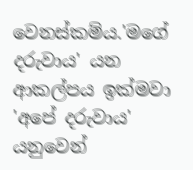වෙනස්කම්ය.'මගේ දරුවාය' යන ආකල්පය ඉක්මවා 'අපේ දරුවාය' යනුවෙන්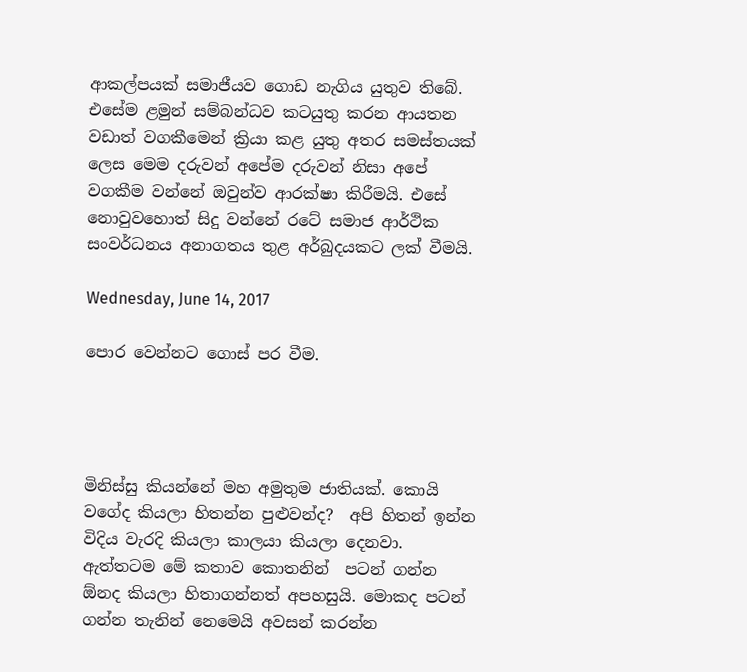ආකල්පයක් සමාජීයව ගොඩ නැගිය යුතුව තිබේ. එසේම ළමුන් සම්බන්ධව කටයුතු කරන ආයතන වඩාත් වගකීමෙන් ක්‍රියා කළ යුතු අතර සමස්තයක් ලෙස මෙම දරුවන් අපේම දරුවන් නිසා අපේ වගකීම වන්නේ ඔවුන්ව ආරක්ෂා කිරීමයි. එසේ නොවුවහොත් සිදු වන්නේ රටේ සමාජ ආර්ථික සංවර්ධනය අනාගතය තුළ අර්බුදයකට ලක් වීමයි.

Wednesday, June 14, 2017

පොර වෙන්නට ගොස් පර වීම.




මිනිස්සු කියන්නේ මහ අමුතුම ජාතියක්. කොයි වගේද කියලා හිතන්න පුළුවන්ද?  අපි හිතන් ඉන්න විදිය වැරදි කියලා කාලයා කියලා දෙනවා. ඇත්තටම මේ කතාව කොතනින්  පටන් ගන්න ඕනද කියලා හිතාගන්නත් අපහසුයි. මොකද පටන් ගන්න තැනින් නෙමෙයි අවසන් කරන්න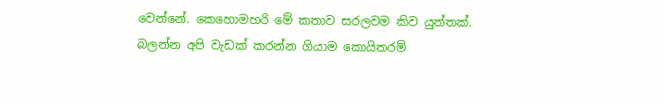වෙන්නේ. කෙහොමහරි මේ කතාව සරලවම කිව යුත්තක්.
බලන්න අපි වැඩක් කරන්න ගියාම කොයිතරම්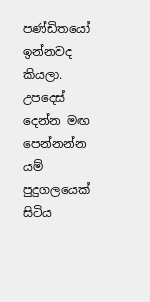පණ්ඩිතයෝ ඉන්නවද කියලා. උපදෙස් දෙන්න මඟ පෙන්නන්න යම් පුදුගලයෙක් සිටිය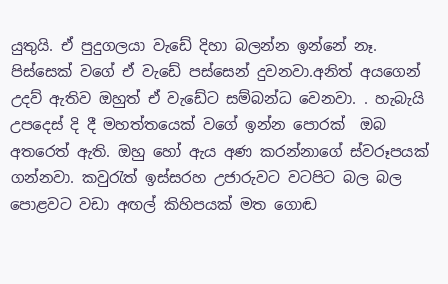යුතුයි. ඒ පුදුගලයා වැඩේ දිහා බලන්න ඉන්නේ නෑ. පිස්සෙක් වගේ ඒ වැඩේ පස්සෙන් දුවනවා.අනිත් අයගෙන් උදව් ඇතිව ඔහුත් ඒ වැඩේට සම්බන්ධ වෙනවා. . හැබැයි උපදෙස් දි දී මහත්තයෙක් වගේ ඉන්න පොරක්  ඔබ අතරෙත් ඇති. ඔහු හෝ ඇය අණ කරන්නාගේ ස්වරූපයක් ගන්නවා. කවුරැත් ඉස්සරහ උජාරුවට වටපිට බල බල පොළවට වඩා අඟල් කිහිපයක් මත ගොඬ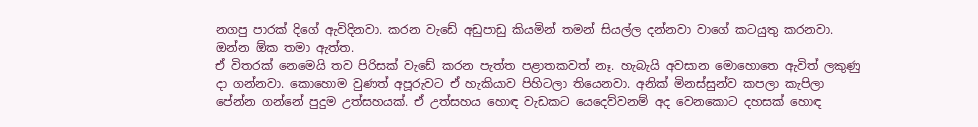නගපු පාරක් දිගේ ඇවිදිනවා. කරන වැඩේ අඩුපාඩු කියමින් තමන් සියල්ල දන්නවා වාගේ කටයුතු කරනවා. ඔන්න ඕක තමා ඇත්ත.
ඒ විතරක් නෙමෙයි තව පිරිසක් වැඩේ කරන පැත්ත පළාතකවත් නෑ. හැබැයි අවසාන මොහොතෙ ඇවිත් ලකුණු දා ගන්නවා. කොහොම වුණත් අපූරුවට ඒ හැකියාව පිහිටලා තියෙනවා. අනික් මිනස්සුන්ව කපලා කැපිලා පේන්න ගන්නේ පුදුම උත්සහයක්. ඒ උත්සහය හොඳ වැඩකට යෙදෙව්වනම් අද වෙනකොට දහසක් හොඳ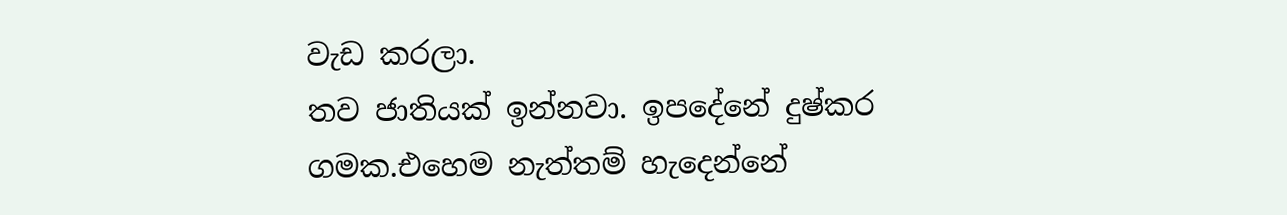වැඩ කරලා.
තව ජාතියක් ඉන්නවා. ඉපදේනේ දුෂ්කර ගමක.එහෙම නැත්තම් හැදෙන්නේ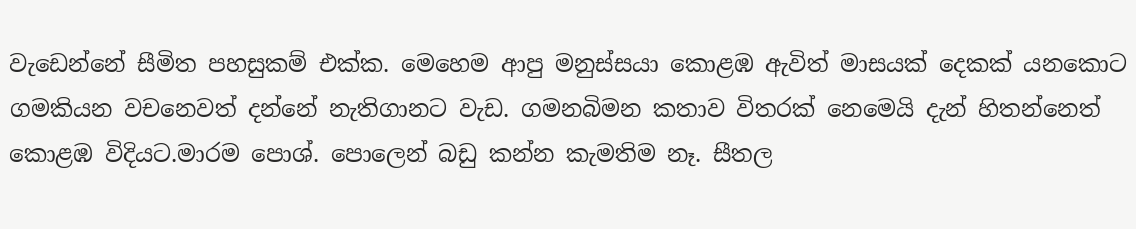වැඩෙන්නේ සීමිත පහසුකම් එක්ක. මෙහෙම ආපු මනුස්සයා කොළඹ ඇවිත් මාසයක් දෙකක් යනකොට ගමකියන වචනෙවත් දන්නේ නැතිගානට වැඩ. ගමනබිමන කතාව විතරක් නෙමෙයි දැන් හිතන්නෙත් කොළඹ විදියට.මාරම පොශ්. පොලෙන් බඩු කන්න කැමතිම නෑ. සීතල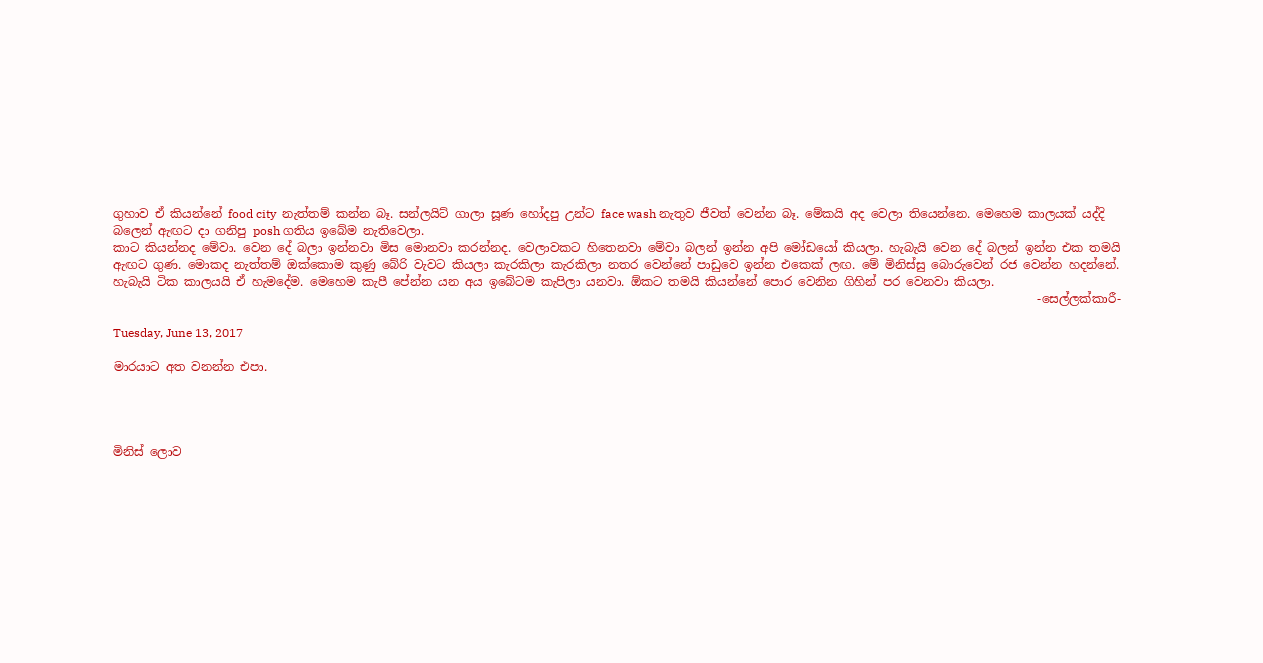ගුහාව ඒ කියන්නේ food city  නැත්තම් කන්න බෑ. සන්ලයිට් ගාලා සූණ හෝදපු උන්ට face wash නැතුව ජීවත් වෙන්න බෑ. මේකයි අද වෙලා තියෙන්නෙ. මෙහෙම කාලයක් යද්දි බලෙන් ඇඟට දා ගනිපු posh ගතිය ඉබේම නැතිවෙලා.
කාට කියන්නද මේවා. වෙන දේ බලා ඉන්නවා මිස මොනවා කරන්නද. වෙලාවකට හිතෙනවා මේවා බලන් ඉන්න අපි මෝඩයෝ කියලා. හැබැයි වෙන දේ බලන් ඉන්න එක තමයි ඇඟට ගුණ. මොකද නැත්තම් ඔක්කොම කුණු බේරි වැවට කියලා කැරකිලා කැරකිලා නතර වෙන්නේ පාඩුවෙ ඉන්න එකෙක් ලඟ. මේ මිනිස්සු බොරුවෙන් රජ වෙන්න හදන්නේ. හැබැයි ටික කාලයයි ඒ හැමදේම. මෙහෙම කැපී පේන්න යන අය ඉබේටම කැපිලා යනවා. ඕකට තමයි කියන්නේ පොර වෙනින ගිහින් පර වෙනවා කියලා.
                                                                                                                                                          -සෙල්ලක්කාරී-

Tuesday, June 13, 2017

මාරයාට අත වනන්න එපා.




මිනිස් ලොව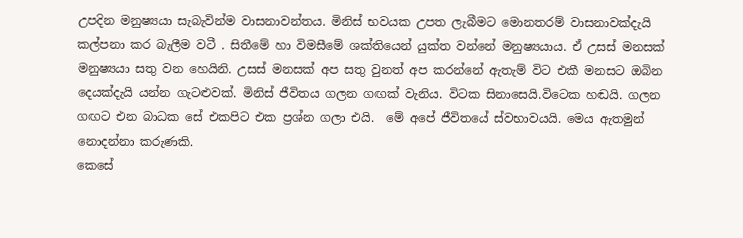උපදින මනුෂ්‍යයා සැබැවින්ම වාසනාවන්තය. මිනිස් භවයක උපත ලැබීමට මොනතරම් වාසනාවක්දැයි කල්පනා කර බැලීම වටී . සිතීමේ හා විමසීමේ ශක්තියෙන් යුක්ත වන්නේ මනුෂ්‍යයාය. ඒ උසස් මනසක් මනුෂ්‍යයා සතු වන හෙයිනි. උසස් මනසක් අප සතු වුනත් අප කරන්නේ ඇතැම් විට එකී මනසට ඔබින දෙයක්දැයි යන්න ගැටළුවක්. මිනිස් ජීවිතය ගලන ගඟක් වැනිය. විටක සිනාසෙයි.විටෙක හඬයි. ගලන ගඟට එන බාධක සේ එකපිට එක ප්‍රශ්න ගලා එයි.  මේ අපේ ජීවිතයේ ස්වභාවයයි. මෙය ඇතමුන් නොදන්නා කරුණකි.
කෙසේ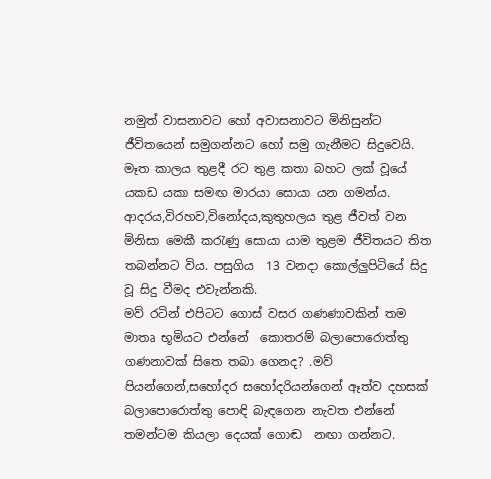නමුත් වාසනාවට හෝ අවාසනාවට මිනිසුන්ට ජීවිතයෙන් සමුගන්නට හෝ සමු ගැනීමට සිදුවෙයි. මෑත කාලය තුළදී රට තුළ කතා බහට ලක් වූයේ යකඩ යකා සමඟ මාරයා සොයා යන ගමන්ය. ආදරය,විරහව,විනෝදය,කුතුහලය තුළ ජීවත් වන මිනිසා මෙකී කරැණු සොයා යාම තුළම ජීවිතයට තිත තබන්නට විය. පසුගිය  13 වනදා කොල්ලුපිටියේ සිදු වූ සිදු වීමද එවැන්නකි.
මව් රටින් එපිටට ගොස් වසර ගණණාවකින් තම මාතෘ භූමියට එන්නේ  කොතරම් බලාපොරොත්තු ගණනාවක් සිතෙ තබා ගෙනද? .මව් පියන්ගෙන්,සහෝදර සහෝදරියන්ගෙන් ඈත්ව දහසක් බලාපොරොත්තු පොඳි බැඳගෙන නැවත එන්නේ  තමන්ටම කියලා දෙයක් ගොඬ  නඟා ගන්නට.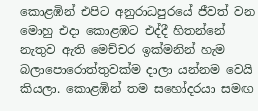කොළඹින් එපිට අනුරාධපුරයේ ජීවත් වන මොහු එදා කොළඹට එද්දී හිතන්නේ නැතුව ඇති මෙච්චර ඉක්මනින් හැම බලාපොරොත්තුවක්ම දාලා යන්නම වෙයි කියලා. කොළඹින් තම සහෝදරයා සමඟ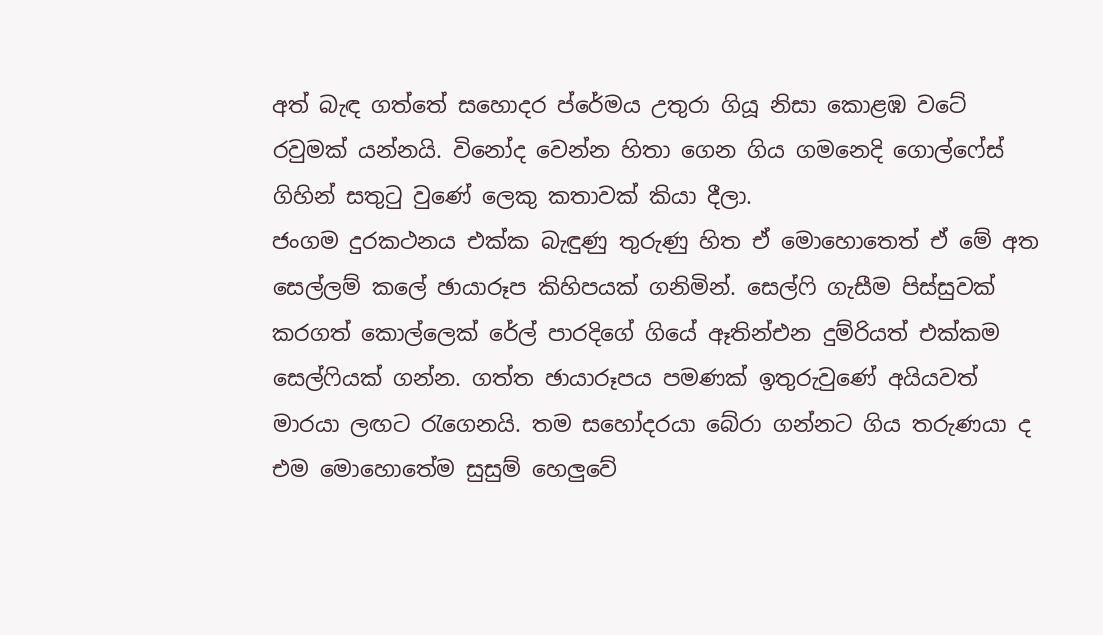අත් බැඳ ගත්තේ සහොදර ප්රේමය උතුරා ගියූ නිසා කොළඹ වටේ රවුමක් යන්නයි. විනෝද වෙන්න හිතා ගෙන ගිය ගමනෙදි ගොල්ෆේස් ගිහින් සතුටු වුණේ ලෙකු කතාවක් කියා දීලා.
ජංගම දුරකථනය එක්ක බැඳුණු තුරුණු හිත ඒ මොහොතෙත් ඒ මේ අත සෙල්ලම් කලේ ඡායාරූප කිහිපයක් ගනිමින්. සෙල්ෆි ගැසීම පිස්සුවක් කරගත් කොල්ලෙක් රේල් පාරදිගේ ගියේ ඈතින්එන දුම්රියත් එක්කම සෙල්ෆියක් ගන්න. ගත්ත ඡායාරූපය පමණක් ඉතුරුවුණේ අයියවත් මාරයා ලඟට රැගෙනයි. තම සහෝදරයා බේරා ගන්නට ගිය තරුණයා ද එම මොහොතේම සුසුම් හෙලුවේ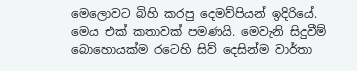මෙලොවට බිහි කරපු දෙමව්පියන් ඉදිරියේ.
මෙය එක් කතාවක් පමණයි. මෙවැනි සිදුවීම් බොහොයක්ම රටෙහි සිව් දෙසින්ම වාර්තා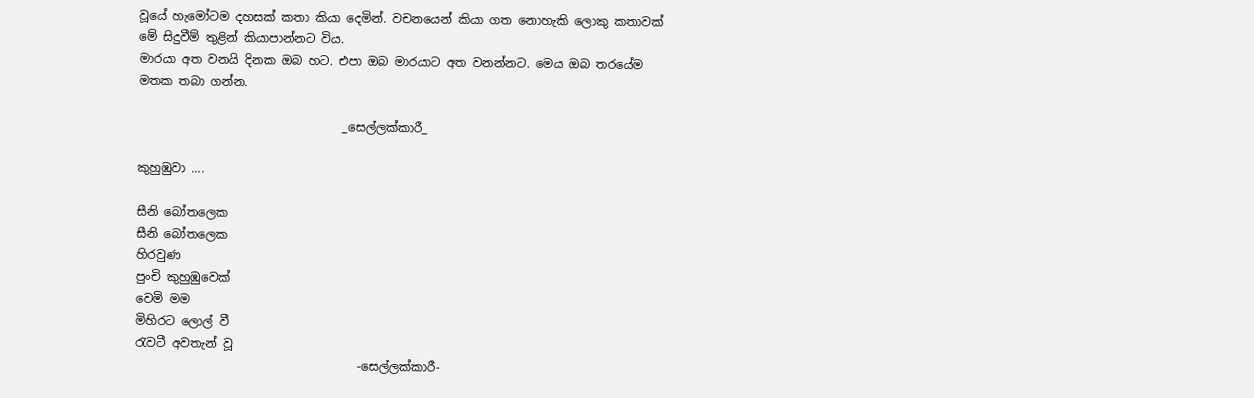වූයේ හැමෝටම දහසක් කතා කියා දෙමින්. වචනයෙන් කියා ගත නොහැකි ලොකු කතාවක් මේ සිදුවීම් තුළින් කියාපාන්නට විය.
මාරයා අත වනයි දිනක ඔබ හට. එපා ඔබ මාරයාට අත වනන්නට. මෙය ඔබ තරයේම මතක තබා ගන්න.

                                  _සෙල්ලක්කාරී_

කුහුඹුවා ....

සීනි බෝතලෙක
සීනි බෝතලෙක
හිරවුණ
පුංචි කුහුඹුවෙක්
වෙමි මම
මිහිරට ලොල් වී
රැවටී අවතැන් වූ
                                     -සෙල්ලක්කාරී-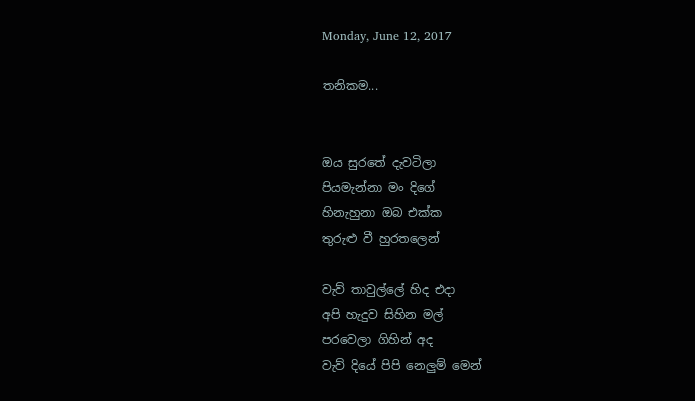Monday, June 12, 2017

තනිකම...


ඔය සුරතේ දැවටිලා
පියමැන්නා මං දිගේ
හිනැහුනා ඔබ එක්ක
තුරුළු වී හුරතලෙන්

වැව් තාවුල්ලේ හිද එදා
අපි හැදුව සිහින මල්
පරවෙලා ගිහින් අද
වැව් දියේ පිපි නෙලුම් මෙන්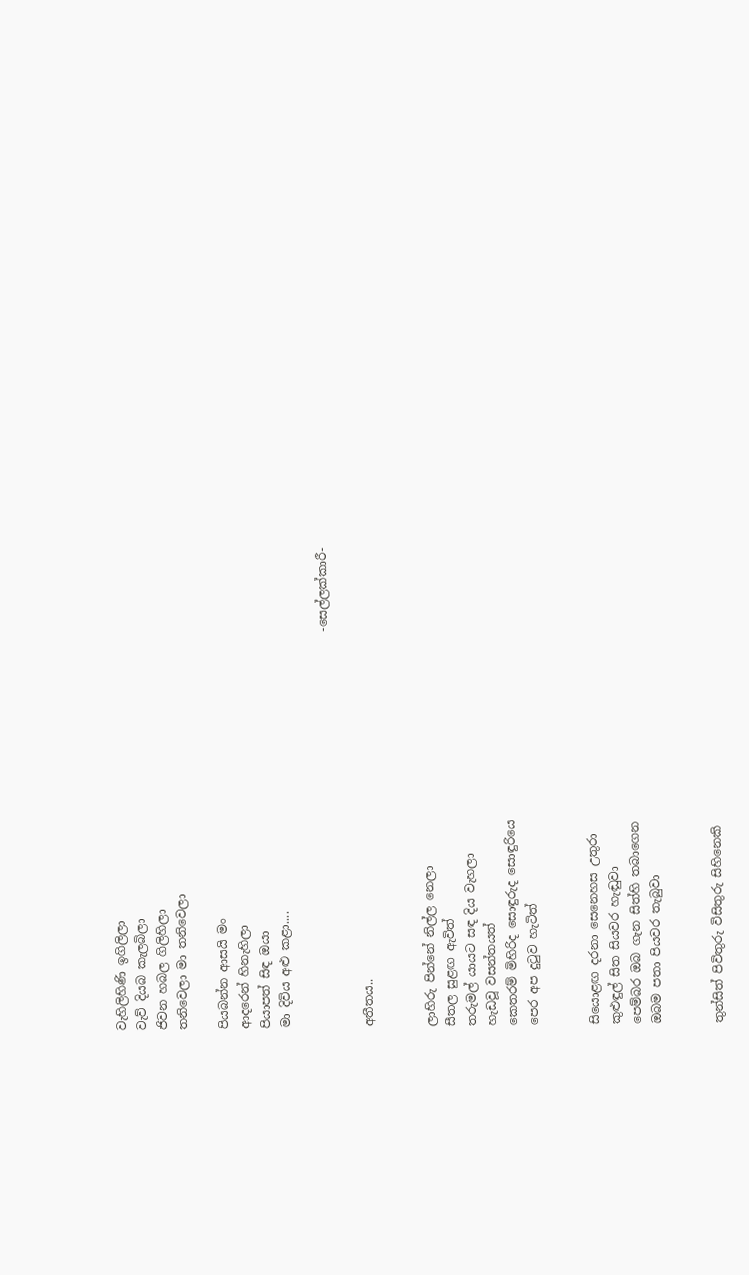වැහිලිහිණි ඉගිලිලා
වැව් දියබ කැලබිලා
ජිවන හබල ගිලිහිලා
තනිවෙලා මා තනිවෙලා

පියබන්න ආසයි මං
ආදරෙන් හිනැහිලා
පියාපත් සිඳ ඔයා
මා දිවිය අළු කළා....

                                                                  -සෙල්ලක්කාරී-

අතීතය..


ලාහිරු පින්නේ නිල්ල නෙලා
සීතල සුළඟ ඇවිත්
තරුමල් යායට සඳ දිය වැහලා
හැඩවූ වසන්තයත්
කෙතරම් මිහිරිද සොඳුරුද සොඳුරියෙ
පෙර අප දුටුව හැටිත්


සියොළඟ දරනා සෙනෙහස උතුරා
කුළුඳුල් සිත සියවර හැඬුවා
පෙම්බර ඔබ ගැන සිත්හි තබාගෙන
ඔබම පතා පියවර තැබුවා


තුන්සිත් පිවිතුරු විසිතුරු සිහිනෙකි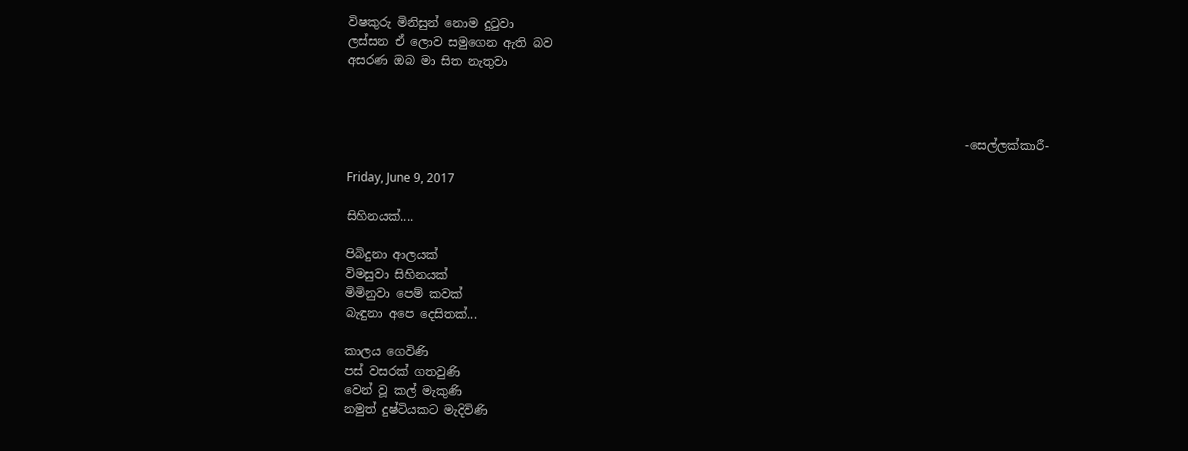විෂකුරු මිනිසුන් නොම දුටුවා
ලස්සන ඒ ලොව සමුගෙන ඇති බව
අසරණ ඔබ මා සිත නැතුවා



                                                                                                       -සෙල්ලක්කාරී-

Friday, June 9, 2017

සිහිනයක්....

පිබිදුනා ආලයක්
විමසුවා සිහිනයක්
මිමිනුවා පෙම් කවක්
බැඳුනා අපෙ දෙසිතක්...

කාලය ගෙවිණි
පස් වසරක් ගතවුණි
වෙන් වූ කල් මැකුණි
නමුත් දුෂ්ටියකට මැදිවිණි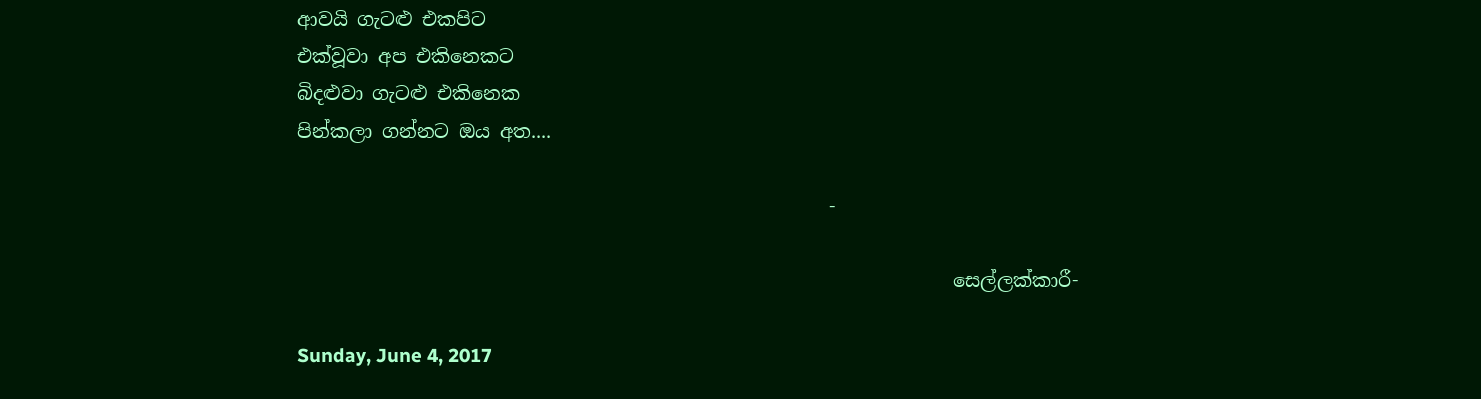ආවයි ගැටළු එකපිට
එක්වූවා අප එකිනෙකට
බිදළුවා ගැටළු එකිනෙක
පින්කලා ගන්නට ඔය අත....

                                                        -

                                                                     සෙල්ලක්කාරී-

Sunday, June 4, 2017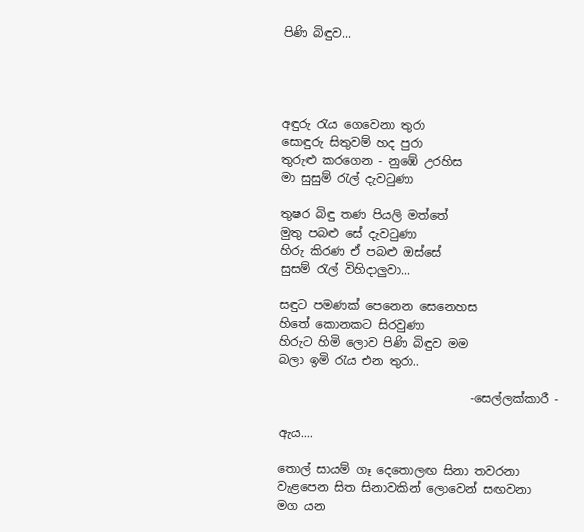පිණි බිඳුව...




අඳුරු රැය ගෙවෙනා තුරා
සොඳුරු සිතුවම් හද පුරා
තුරුළු කරගෙන - නුඹේ උරහිස
මා සුසුම් රැල් දැවටුණා

තුෂර බිඳු තණ පියලි මත්තේ
මුතු පබළු සේ දැවටුණා
හිරු කිරණ ඒ පබළු ඔස්සේ
සුසම් රැල් විහිදාලුවා...

සඳුට පමණක් පෙනෙන සෙනෙහස
හිතේ කොනකට සිරවුණා
හිරුට හිමි ලොව පිණි බිඳුව මම
බලා ඉමි රැය එන තුරා..

                                -සෙල්ලක්කාරී -

ඇය....

තොල් සායම් ගෑ දෙතොලඟ සිනා තවරනා
වැළපෙන සිත සිනාවකින් ලොවෙන් සඟවනා
මග යන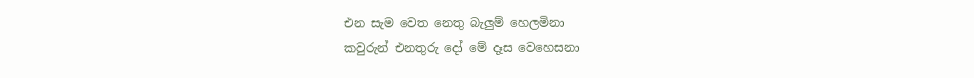එන සැම වෙත නෙතු බැලුම් හෙලමිනා
කවුරුන් එනතුරු දෝ මේ දෑස වෙහෙසනා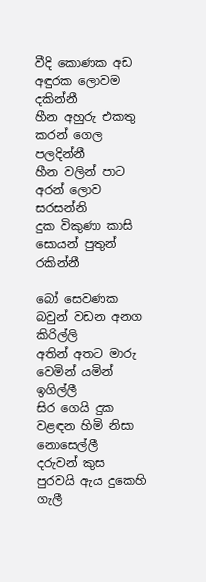වීදි කොණක අඩ අඳුරක ලොවම දකින්නී
හීන අහුරු එකතු කරන් ගෙල පලදින්නී
හීන වලින් පාට අරන් ලොව සරසන්නි
දුක විකුණා කාසි සොයන් පුතුන් රකින්නී

බෝ සෙවණක බවුන් වඩන අනග කිරිල්ලි
අතින් අතට මාරු වෙමින් යමින් ඉගිල්ලී
සිර ගෙයි දුක වළඳන හිමි නිසා නොසෙල්ලී
දරුවන් කුස පුරවයි ඇය දුකෙහි ගැලී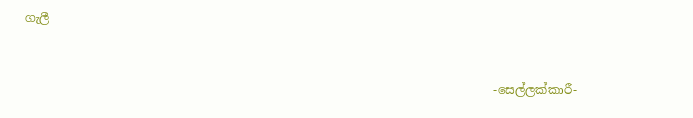ගැලී



                                                                              -සෙල්ලක්කාරී-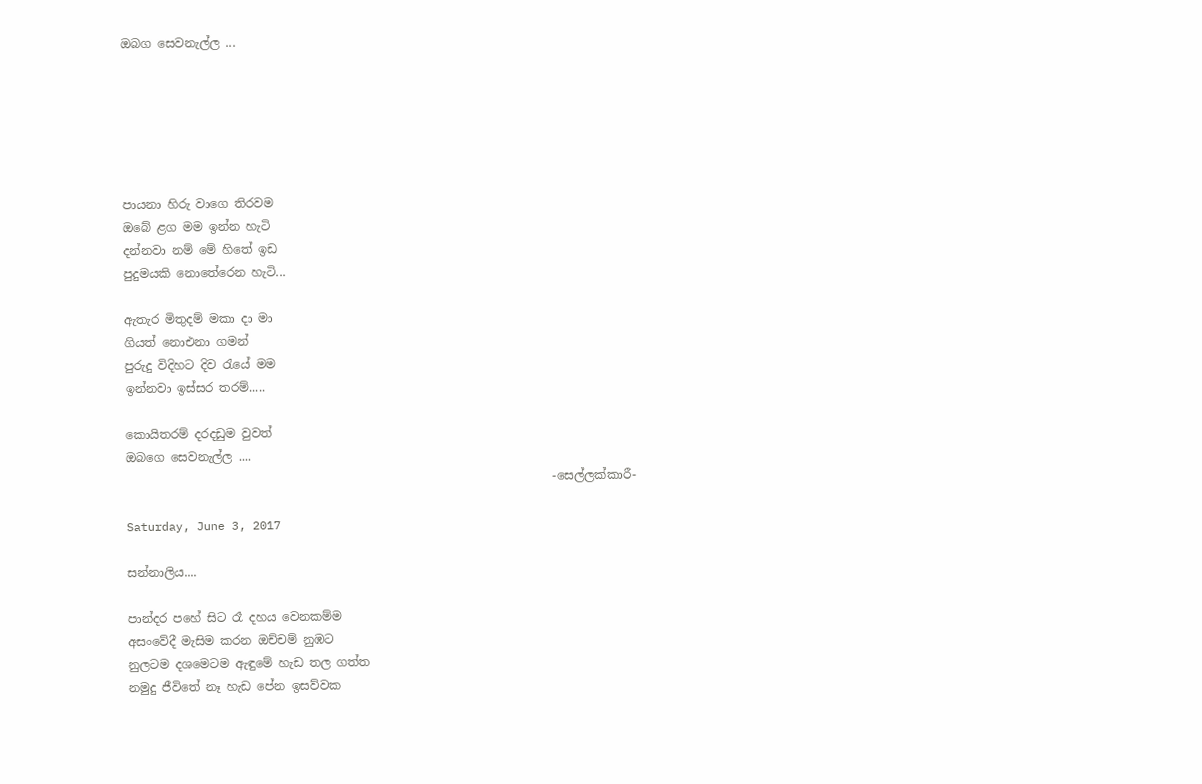ඔබග සෙවනැල්ල ...






පායනා හිරු වාගෙ තිරවම
ඔබේ ළග මම ඉන්න හැටි
දන්නවා නම් මේ හිතේ ඉඩ
පුදුමයකි නොතේරෙන හැටි...

ඇතැර මිතුදම් මකා දා මා
ගියත් නොඑනා ගමන්
පුරුදු විදිහට දිව රැයේ මම
ඉන්නවා ඉස්සර තරම්.....

කොයිතරම් දරදඩුම වුවත්
ඔබගෙ සෙවනැල්ල ....
                                                                       -සෙල්ලක්කාරී-

Saturday, June 3, 2017

සන්නාලිය....

පාන්දර පහේ සිට රෑ දහය වෙනකම්ම
අසංවේදී මැසිම කරන ඔච්චම් නුඹට
නුලටම දශමෙටම ඇඳුමේ හැඩ තල ගත්ත
නමුදු ජීවිතේ නෑ හැඩ පේන ඉසව්වක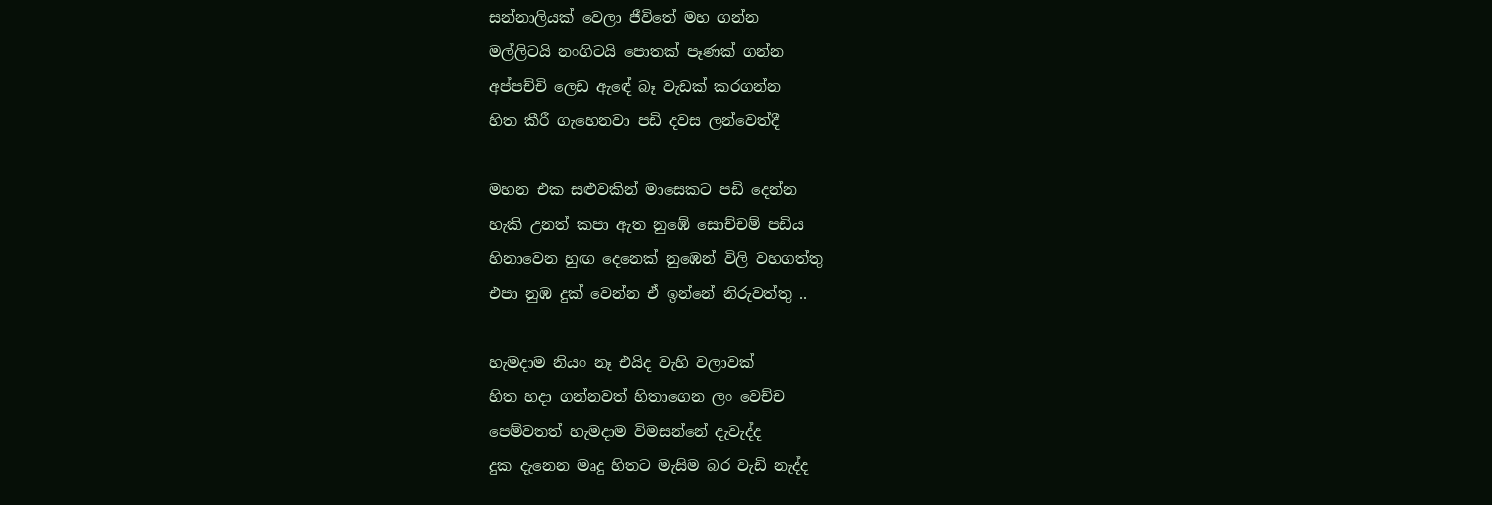සන්නාලියක් වෙලා ජීවිතේ මහ ගන්න
මල්ලිටයි නංගිටයි පොතක් පෑණක් ගන්න
අප්පච්චි ලෙඩ ඇඳේ බෑ වැඩක් කරගන්න
හිත කීරී ගැහෙනවා පඩි දවස ලන්වෙත්දී

මහන එක සළුවකින් මාසෙකට පඩි දෙන්න
හැකි උනත් කපා ඇත නුඹේ සොච්චම් පඩිය
හිනාවෙන හුඟ දෙනෙක් නුඹෙන් විලි වහගත්තු
එපා නුඹ දුක් වෙන්න ඒ ඉන්නේ නිරුවත්තු ..

හැමදාම නියං නෑ එයිද වැහි වලාවක්
හිත හදා ගන්නවත් හිතාගෙන ලං වෙච්ච
පෙම්වතත් හැමදාම විමසන්නේ දැවැද්ද
දුක දැනෙන මෘදු හිතට මැසිම බර වැඩි නැද්ද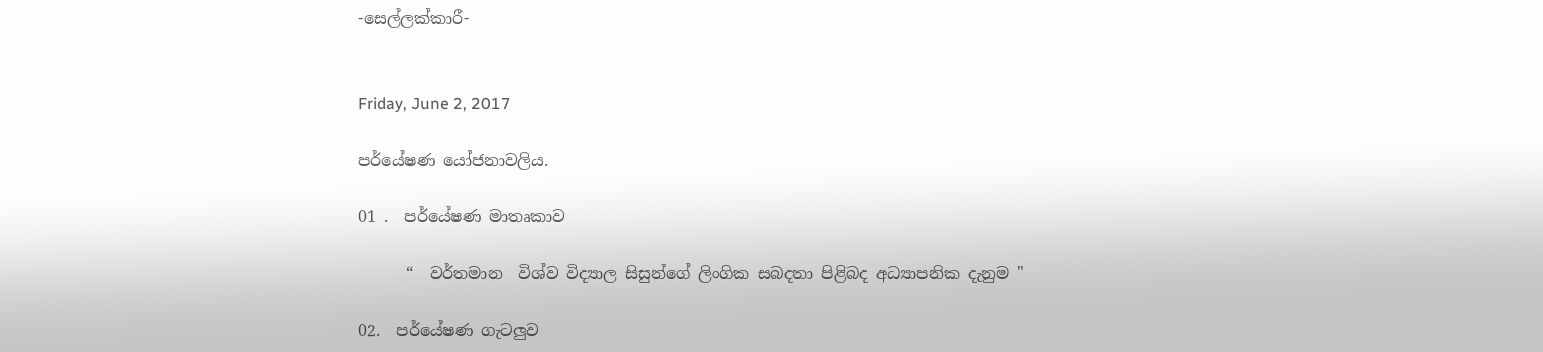-සෙල්ලක්කාරී-


Friday, June 2, 2017

පර්යේෂණ යෝජනාවලිය.

01 .  පර්යේෂණ මාතෘකාව

      “  වර්තමාන  විශ්ව විද්‍යාල සිසුන්ගේ ලිංගික සබදතා පිළිබද අධ්‍යාපනික දැනුම "

02.  පර්යේෂණ ගැටලුව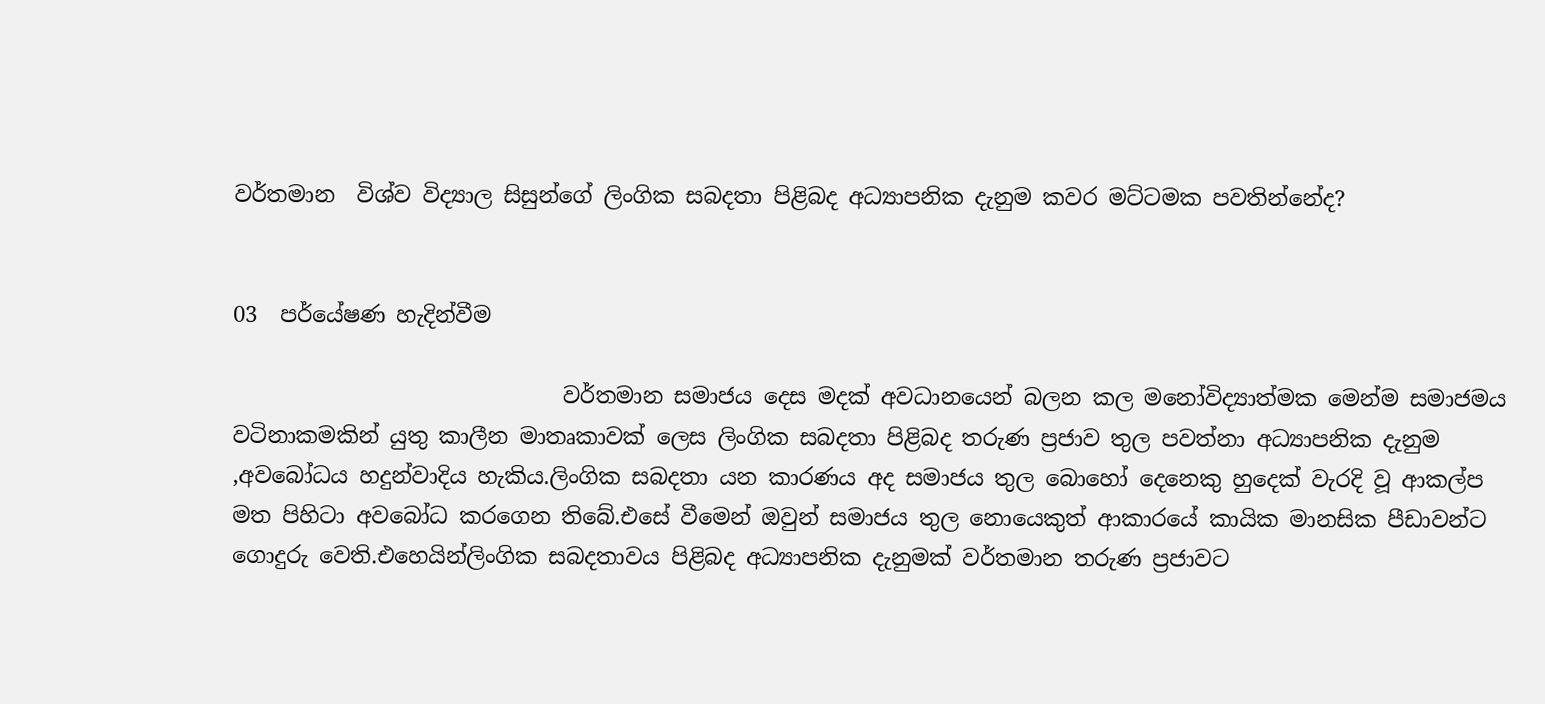වර්තමාන  විශ්ව විද්‍යාල සිසුන්ගේ ලිංගික සබදතා පිළිබද අධ්‍යාපනික දැනුම කවර මට්ටමක පවතින්නේද?


03  පර්යේෂණ හැදින්වීම

                              වර්තමාන සමාජය දෙස මදක් අවධානයෙන් බලන කල මනෝවිද්‍යාත්මක මෙන්ම සමාජමය වටිනාකමකින් යුතු කාලීන මාතෘකාවක් ලෙස ලිංගික සබදතා පිළිබද තරුණ ප්‍රජාව තුල පවත්නා අධ්‍යාපනික දැනුම ,අවබෝධය හදුන්වාදිය හැකිය.ලිංගික සබදතා යන කාරණය අද සමාජය තුල බොහෝ දෙනෙකු හුදෙක් වැරදි වූ ආකල්ප මත පිහිටා අවබෝධ කරගෙන තිබේ.එසේ වීමෙන් ඔවුන් සමාජය තුල නොයෙකුත් ආකාරයේ කායික මානසික පීඩාවන්ට ගොදුරු වෙති.එහෙයින්ලිංගික සබදතාවය පිළිබද අධ්‍යාපනික දැනුමක් වර්තමාන තරුණ ප්‍රජාවට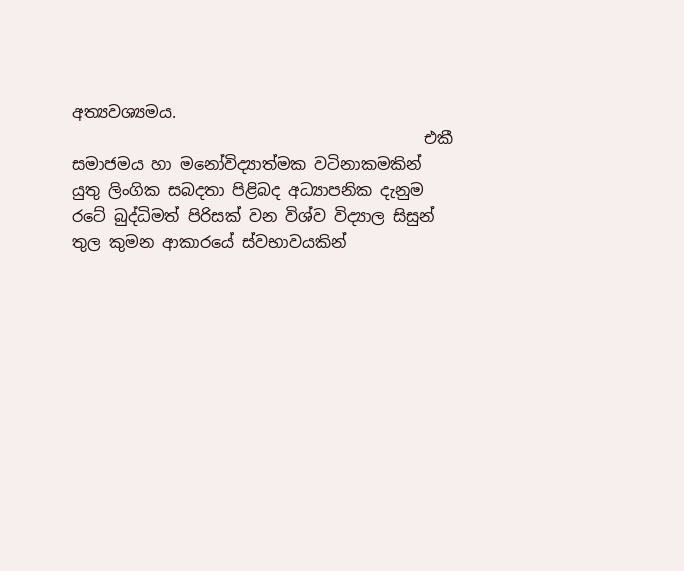අත්‍යවශ්‍යමය.
                                            එකී සමාජමය හා මනෝවිද්‍යාත්මක වටිනාකමකින් යුතු ලිංගික සබදතා පිළිබද අධ්‍යාපනික දැනුම රටේ බුද්ධිමත් පිරිසක් වන විශ්ව විද්‍යාල සිසුන් තුල කුමන ආකාරයේ ස්වභාවයකින්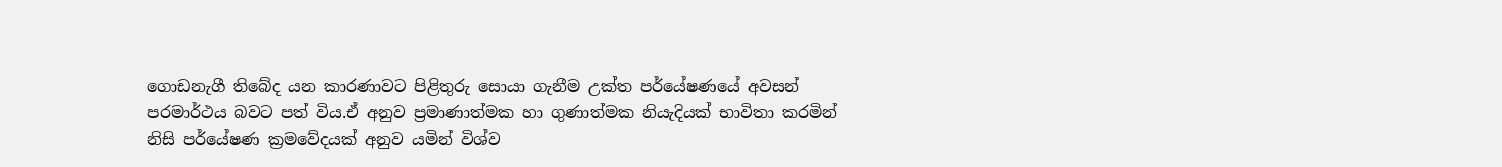ගොඩනැගී තිබේද යන කාරණාවට පිළිතුරු සොයා ගැනීම උක්ත පර්යේෂණයේ අවසන් පරමාර්ථය බවට පත් විය.ඒ අනුව ප්‍රමාණාත්මක හා ගුණාත්මක නියැදියක් භාවිතා කරමින් නිසි පර්යේෂණ ක්‍රමවේදයක් අනුව යමින් විශ්ව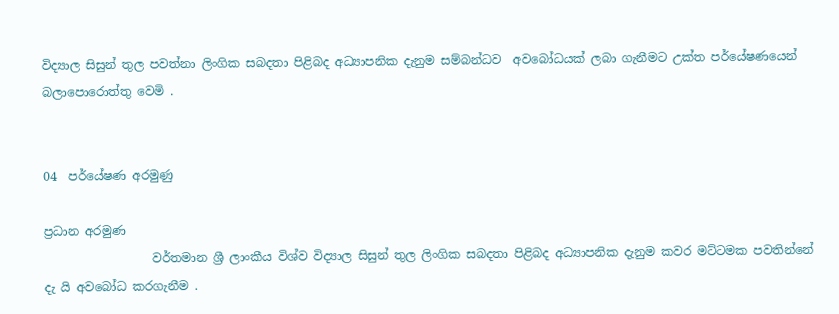විද්‍යාල සිසුන් තුල පවත්නා ලිංගික සබදතා පිළිබද අධ්‍යාපනික දැනුම සම්බන්ධව  අවබෝධයක් ලබා ගැනීමට උක්ත පර්යේෂණයෙන් බලාපොරොත්තු වෙමි .


04  පර්යේෂණ අරමුණු

ප්‍රධාන අරමුණ
                  වර්තමාන ශ්‍රී ලාංකීය විශ්ව විද්‍යාල සිසුන් තුල ලිංගික සබදතා පිළිබද අධ්‍යාපනික දැනුම කවර මට්ටමක පවතින්නේ දැ යි අවබෝධ කරගැනීම .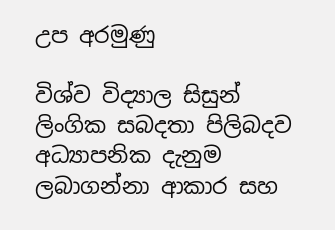උප අරමුණු

විශ්ව විද්‍යාල සිසුන් ලිංගික සබදතා පිලිබදව අධ්‍යාපනික දැනුම ලබාගන්නා ආකාර සහ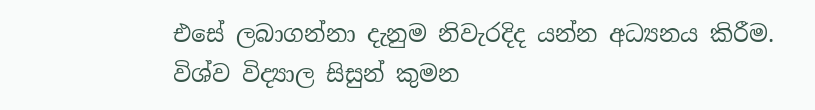එසේ ලබාගන්නා දැනුම නිවැරදිද යන්න අධ්‍යනය කිරීම.
විශ්ව විද්‍යාල සිසුන් කුමන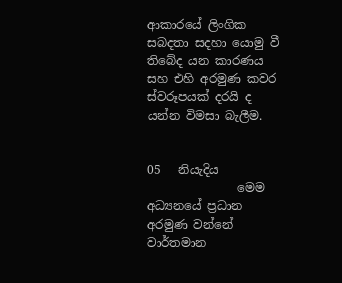ආකාරයේ ලිංගික සබදතා සදහා යොමු වී තිබේද යන කාරණය සහ එහි අරමුණ කවර ස්වරූපයක් දරයි ද යන්න විමසා බැලීම.


05   නියැදිය
               මෙම අධ්‍යනයේ ප්‍රධාන අරමුණ වන්නේ වාර්තමාන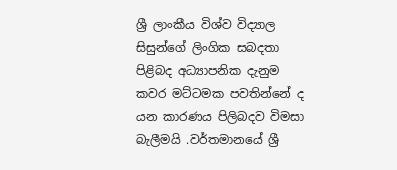ශ්‍රී ලාංකීය විශ්ව විද්‍යාල සිසුන්ගේ ලිංගික සබදතා පිළිබද අධ්‍යාපනික දැනුම කවර මට්ටමක පවතින්නේ ද යන කාරණය පිලිබදව විමසා බැලීමයි .වර්තමානයේ ශ්‍රී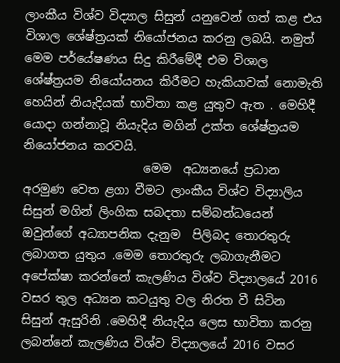ලාංකීය විශ්ව විද්‍යාල සිසුන් යනුවෙන් ගත් කළ එය විශාල ශේෂ්ත්‍රයක් නියෝජනය කරනු ලබයි. නමුත් මෙම පර්යේෂණය සිදු කිරීමේදී එම විශාල ශේෂ්ත්‍රයම නියෝයනය කිරීමට හැකියාවක් නොමැති හෙයින් නියැදියක් භාවිතා කළ යුතුව ඇත . මෙහිදී යොදා ගන්නාවූ නියැදිය මගින් උක්ත ශේෂ්ත්‍රයම නියෝජනය කරවයි.
                    මෙම  අධ්‍යනයේ ප්‍රධාන අරමුණ වෙත ළගා වීමට ලාංකීය විශ්ව විද්‍යාලිය සිසුන් මගින් ලිංගික සබදතා සම්බන්ධයෙන්  ඔවුන්ගේ අධ්‍යාපනික දැනුම  පිලිබද තොරතුරු ලබාගත යුතුය .මෙම තොරතුරු ලබාගැනීමට අපේක්ෂා කරන්නේ කැලණිය විශ්ව විද්‍යාලයේ 2016 වසර තුල අධ්‍යන කටයුතු වල නිරත වී සිටින සිසුන් ඇසුරිනි .මෙහිදී නියැදිය ලෙස භාවිතා කරනු ලබන්නේ කැලණිය විශ්ව විද්‍යාලයේ 2016 වසර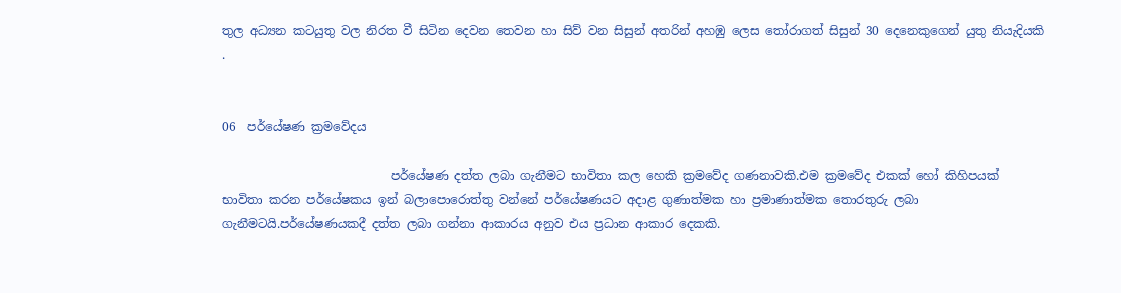තුල අධ්‍යන කටයුතු වල නිරත වී සිටින දෙවන තෙවන හා සිව් වන සිසුන් අතරින් අහඹු ලෙස තෝරාගත් සිසුන් 30 දෙනෙකුගෙන් යුතු නියැදියකි .


06  පර්යේෂණ ක්‍රමවේදය

                            පර්යේෂණ දත්ත ලබා ගැනීමට භාවිතා කල හෙකි ක්‍රමවේද ගණනාවකි.එම ක්‍රමවේද එකක් හෝ කිහිපයක් භාවිතා කරන පර්යේෂකය ඉන් බලාපොරොත්තු වන්නේ පර්යේෂණයට අදාළ ගුණාත්මක හා ප්‍රමාණාත්මක තොරතුරු ලබා ගැනීමටයි.පර්යේෂණයකදී දත්ත ලබා ගන්නා ආකාරය අනුව එය ප්‍රධාන ආකාර දෙකකි.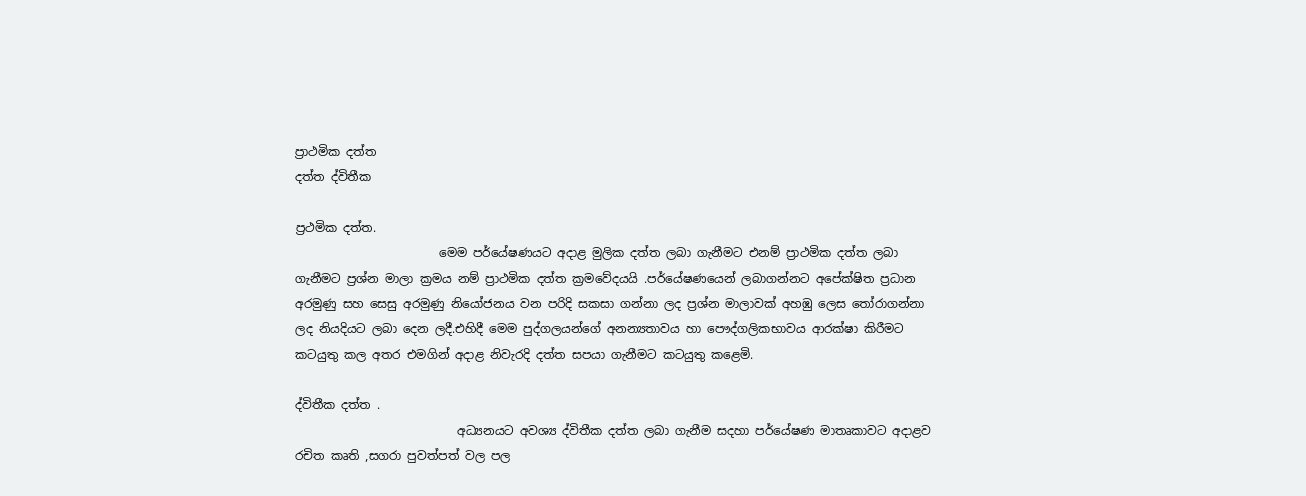ප්‍රාථමික දත්ත
දත්ත ද්විතීක

ප්‍රථමික දත්ත.
                        මෙම පර්යේෂණයට අදාළ මුලික දත්ත ලබා ගැනීමට එනම් ප්‍රාථමික දත්ත ලබා ගැනීමට ප්‍රශ්න මාලා ක්‍රමය නම් ප්‍රාථමික දත්ත ක්‍රමවේදයයි .පර්යේෂණයෙන් ලබාගන්නට අපේක්ෂිත ප්‍රධාන අරමුණු සහ සෙසු අරමුණු නියෝජනය වන පරිදි සකසා ගන්නා ලද ප්‍රශ්න මාලාවක් අහඹු ලෙස තෝරාගන්නා ලද නියදියට ලබා දෙන ලදී.එහිදී මෙම පුද්ගලයන්ගේ අනන්‍යතාවය හා පෞද්ගලිකභාවය ආරක්ෂා කිරීමට කටයුතු කල අතර එමගින් අදාළ නිවැරදි දත්ත සපයා ගැනීමට කටයුතු කළෙමි.

ද්විතීක දත්ත .
                           අධ්‍යනයට අවශ්‍ය ද්විතීක දත්ත ලබා ගැනීම සදහා පර්යේෂණ මාතෘකාවට අදාළව රචිත කෘති ,සගරා පුවත්පත් වල පල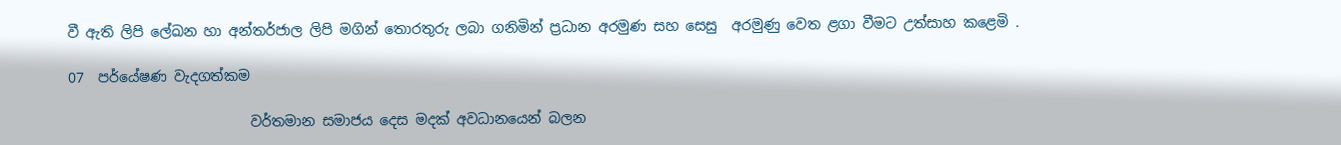වී ඇති ලිපි ලේඛන හා අන්තර්ජාල ලිපි මගින් තොරතුරු ලබා ගනිමින් ප්‍රධාන අරමුණ සහ සෙසු  අරමුණු වෙත ළගා වීමට උත්සාහ කළෙමි .

07  පර්යේෂණ වැදගත්කම

                          වර්තමාන සමාජය දෙස මදක් අවධානයෙන් බලන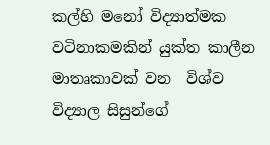කල්හි මනෝ විද්‍යාත්මක වටිනාකමකින් යුක්ත කාලීන මාතෘකාවක් වන  විශ්ව විද්‍යාල සිසුන්ගේ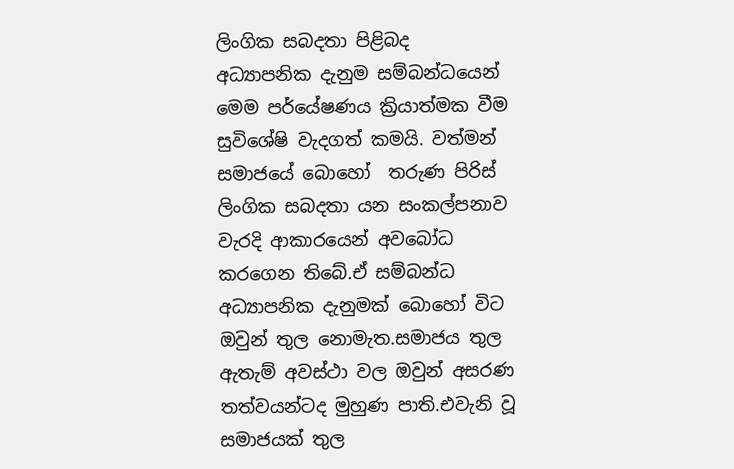ලිංගික සබදතා පිළිබද අධ්‍යාපනික දැනුම සම්බන්ධයෙන් මෙම පර්යේෂණය ක්‍රියාත්මක වීම සුවිශේෂි වැදගත් කමයි. වත්මන් සමාජයේ බොහෝ  තරුණ පිරිස් ලිංගික සබදතා යන සංකල්පනාව වැරදි ආකාරයෙන් අවබෝධ කරගෙන තිබේ.ඒ සම්බන්ධ අධ්‍යාපනික දැනුමක් බොහෝ විට ඔවුන් තුල නොමැත.සමාජය තුල ඇතැම් අවස්ථා වල ඔවුන් අසරණ තත්වයන්ටද මුහුණ පාති.එවැනි වූ සමාජයක් තුල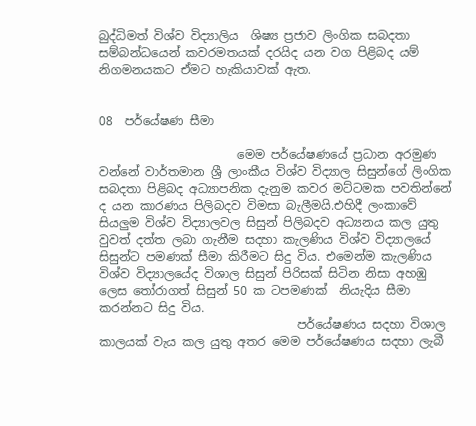බුද්ධිමත් විශ්ව විද්‍යාලිය  ශිෂ්‍ය ප්‍රජාව ලිංගික සබදතා සම්බන්ධයෙන් කවරමතයක් දරයිද යන වග පිළිබද යම් නිගමනයකට ඒමට හැකියාවක් ඇත.


08  පර්යේෂණ සීමා

                       මෙම පර්යේෂණයේ ප්‍රධාන අරමුණ වන්නේ වාර්තමාන ශ්‍රී ලාංකීය විශ්ව විද්‍යාල සිසුන්ගේ ලිංගික සබදතා පිළිබද අධ්‍යාපනික දැනුම කවර මට්ටමක පවතින්නේ ද යන කාරණය පිලිබදව විමසා බැලීමයි.එහිදී ලංකාවේ සියලුම විශ්ව විද්‍යාලවල සිසුන් පිලිබදව අධ්‍යනය කල යුතු වුවත් දත්ත ලබා ගැනීම සදහා කැලණිය විශ්ව විද්‍යාලයේ සිසුන්ට පමණක් සීමා කිරීමට සිදු විය. එමෙන්ම කැලණිය විශ්ව විද්‍යාලයේද විශාල සිසුන් පිරිසක් සිටින නිසා අහඹු ලෙස තෝරාගත් සිසුන් 50 ක ටපමණක්  නියැදිය සීමා කරන්නට සිදු විය.
                                 පර්යේෂණය සදහා විශාල කාලයක් වැය කල යුතු අතර මෙම පර්යේෂණය සදහා ලැබී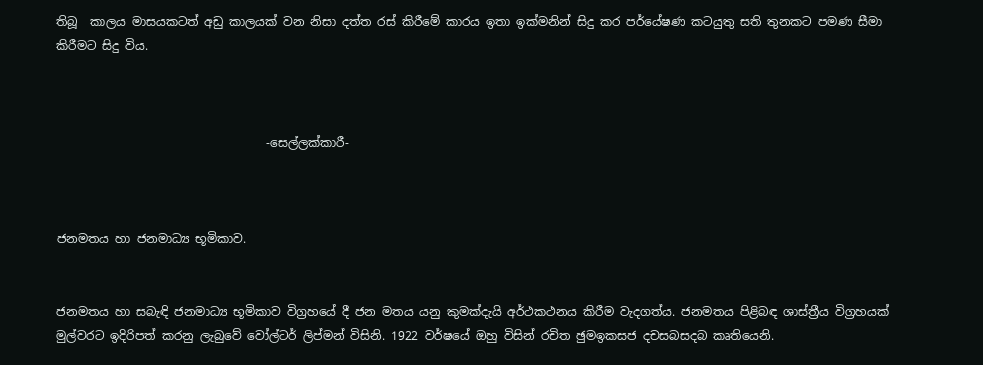තිබූ  කාලය මාසයකටත් අඩු කාලයක් වන නිසා දත්ත රස් කිරීමේ කාරය ඉතා ඉක්මනින් සිදු කර පර්යේෂණ කටයුතු සති තුනකට පමණ සීමා කිරීමට සිදු විය.



                                   -සෙල්ලක්කාරී-



ජනමතය හා ජනමාධ්‍ය භූමිකාව.


ජනමතය හා සබැඳි ජනමාධ්‍ය භූමිකාව විග්‍රහයේ දී ජන මතය යනු කුමක්දැයි අර්ථකථනය කිරීම වැදගත්ය. ජනමතය පිළිබඳ ශාස්ත්‍රීය විග්‍රහයක් මුල්වරට ඉදිරිපත් කරනු ලැබුවේ වෝල්ටර් ලිප්මන් විසිනි. 1922 වර්ෂයේ ඔහු විසින් රචිත ඡුමඉකසජ දචසබසදබ කෘතියෙනි.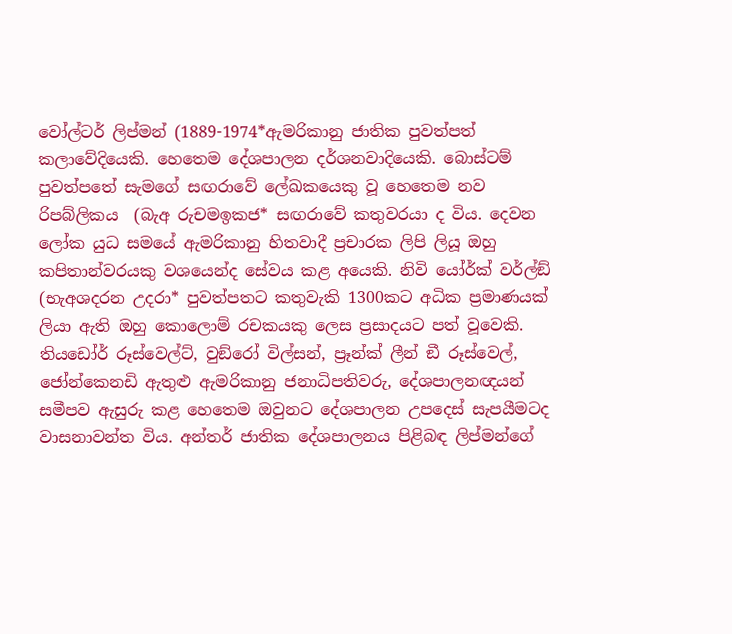වෝල්ටර් ලිප්මන් (1889-1974*ඇමරිකානු ජාතික පුවත්පත් කලාවේදියෙකි. හෙතෙම දේශපාලන දර්ශනවාදියෙකි. බොස්ටම් පුවත්පතේ සැමගේ සඟරාවේ ලේඛකයෙකු වූ හෙතෙම නව රිපබ්ලිකය  (බැඅ රුචමඉකජ* සඟරාවේ කතුවරයා ද විය. දෙවන ලෝක යුධ සමයේ ඇමරිකානු හිතවාදී ප්‍රචාරක ලිපි ලියූ ඔහු කපිතාන්වරයකු වශයෙන්ද සේවය කළ අයෙකි. නිවි යෝර්ක් වර්ල්ඞ් (භැඅශදරන උදරා* පුවත්පතට කතුවැකි 1300කට අධික ප්‍රමාණයක් ලියා ඇති ඔහු කොලොම් රචකයකු ලෙස ප්‍රසාදයට පත් වූවෙකි. තියඩෝර් රූස්වෙල්ට්, වුඞ්රෝ විල්සන්, ප්‍රෑන්ක් ලීන් ඞී රූස්වෙල්, ජෝන්කෙනඩි ඇතුළු ඇමරිකානු ජනාධිපතිවරු, දේශපාලනඥයන් සමීපව ඇසුරු කළ හෙතෙම ඔවුනට දේශපාලන උපදෙස් සැපයීමටද වාසනාවන්ත විය. අන්තර් ජාතික දේශපාලනය පිළිබඳ ලිප්මන්ගේ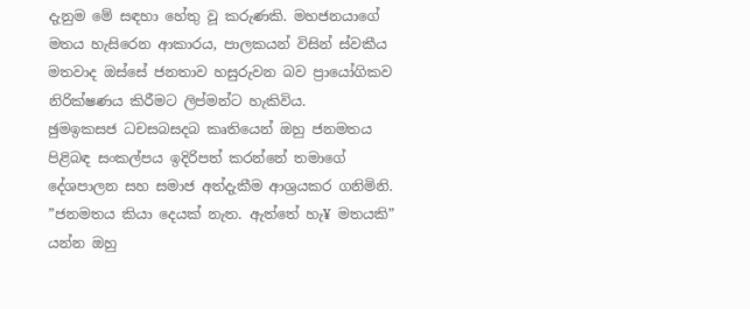දැනුම මේ සඳහා හේතු වූ කරුණකි. මහජනයාගේ මතය හැසිරෙන ආකාරය, පාලකයන් විසින් ස්වකීය මතවාද ඔස්සේ ජනතාව හසුරුවන බව ප්‍රායෝගිකව නිරික්ෂණය කිරීමට ලිප්මන්ට හැකිවිය.
ඡුමඉකසජ ධචසබසදබ කෘතියෙන් ඔහු ජනමතය පිළිබඳ සංකල්පය ඉදිරිපත් කරන්නේ තමාගේ දේශපාලන සහ සමාජ අත්දැකීම ආශ්‍රයකර ගනිමිනි. ”ජනමතය කියා දෙයක් නැත. ඇත්තේ හැ¥ මතයකි” යන්න ඔහු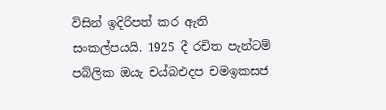විසින් ඉදිරිපත් කර ඇති සංකල්පයයි. 1925 දී රචිත පැන්ටම් පබ්ලික ඔයැ චය්බඑදප චමඉකසජ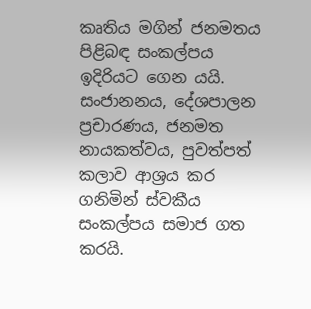කෘතිය මගින් ජනමතය පිළිබඳ සංකල්පය ඉදිරියට ගෙන යයි. සංජානනය, දේශපාලන ප්‍රචාරණය, ජනමත නායකත්වය, පුවත්පත් කලාව ආශ්‍රය කර ගනිමින් ස්වකීය සංකල්පය සමාජ ගත කරයි.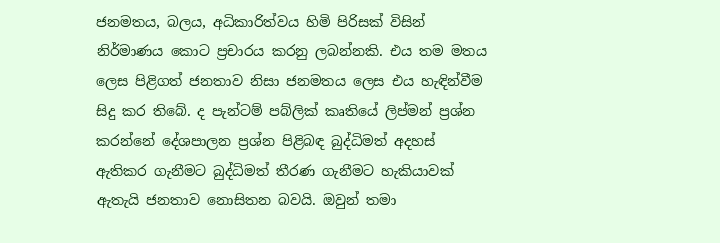ජනමතය, බලය, අධිකාරිත්වය හිමි පිරිසක් විසින් නිර්මාණය කොට ප්‍රචාරය කරනු ලබන්නකි. එය තම මතය ලෙස පිළිගත් ජනතාව නිසා ජනමතය ලෙස එය හැඳින්වීම සිදු කර තිබේ. ද පැන්ටම් පබ්ලික් කෘතියේ ලිප්මන් ප්‍රශ්න කරන්නේ දේශපාලන ප්‍රශ්න පිළිබඳ බුද්ධිමත් අදහස් ඇතිකර ගැනීමට බුද්ධිමත් තීරණ ගැනීමට හැකියාවක් ඇතැයි ජනතාව නොසිතන බවයි. ඔවුන් තමා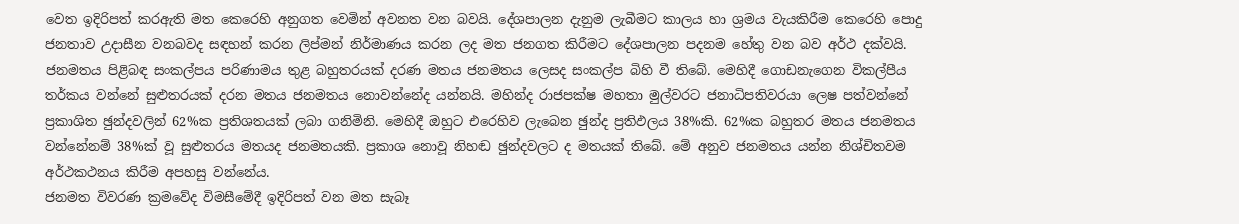වෙත ඉදිරිපත් කරඇති මත කෙරෙහි අනුගත වෙමින් අවනත වන බවයි. දේශපාලන දැනුම ලැබීමට කාලය හා ශ්‍රමය වැයකිරීම කෙරෙහි පොදු ජනතාව උදාසීන වනබවද සඳහන් කරන ලිප්මන් නිර්මාණය කරන ලද මත ජනගත කිරීමට දේශපාලන පදනම හේතු වන බව අර්ථ දක්වයි.
ජනමතය පිළිබඳ සංකල්පය පරිණාමය තුළ බහුතරයක් දරණ මතය ජනමතය ලෙසද සංකල්ප බිහි වී තිබේ. මෙහිදී ගොඩනැගෙන විකල්පීය තර්කය වන්නේ සුළුතරයක් දරන මතය ජනමතය නොවන්නේද යන්නයි. මහින්ද රාජපක්ෂ මහතා මුල්වරට ජනාධිපතිවරයා ලෙෂ පත්වන්නේ ප්‍රකාශිත ඡුන්දවලින් 62%ක ප්‍රතිශතයක් ලබා ගනිමිනි. මෙහිදී ඔහුට එරෙහිව ලැබෙන ඡුන්ද ප්‍රතිඵලය 38%කි. 62%ක බහුතර මතය ජනමතය වන්නේනම් 38%ක් වූ සුළුතරය මතයද ජනමතයකි. ප්‍රකාශ නොවූ නිහඬ ඡුන්දවලට ද මතයක් තිබේ. මේ අනුව ජනමතය යන්න නිශ්චිතවම අර්ථකථනය කිරීම අපහසු වන්නේය.
ජනමත විවරණ ක්‍රමවේද විමසීමේදී ඉදිරිපත් වන මත සැබෑ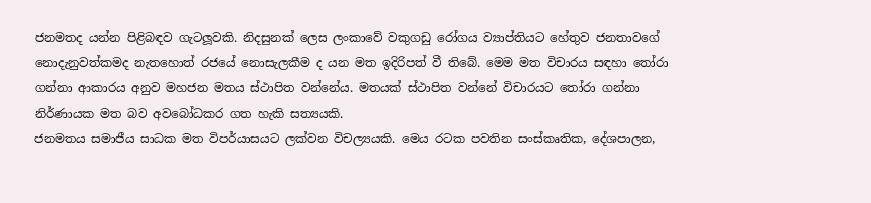ජනමතද යන්න පිළිබඳව ගැටලූවකි. නිදසුනක් ලෙස ලංකාවේ වකුගඩු රෝගය ව්‍යාප්තියට හේතුව ජනතාවගේ නොදැනුවත්කමද නැතහොත් රජයේ නොසැලකීම ද යන මත ඉදිරිපත් වී තිබේ. මෙම මත විචාරය සඳහා තෝරා ගන්නා ආකාරය අනුව මහජන මතය ස්ථාපිත වන්නේය. මතයක් ස්ථාපිත වන්නේ විචාරයට තෝරා ගන්නා නිර්ණායක මත බව අවබෝධකර ගත හැකි සත්‍යයකි.
ජනමතය සමාජීය සාධක මත විපර්යාසයට ලක්වන විචල්‍යයකි. මෙය රටක පවතින සංස්කෘතික, දේශපාලන,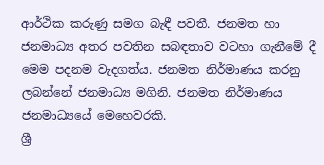ආර්ථික කරුණු සමග බැඳී පවතී. ජනමත හා ජනමාධ්‍ය අතර පවතින සබඳතාව වටහා ගැනීමේ දී මෙම පදනම වැදගත්ය. ජනමත නිර්මාණය කරනු ලබන්නේ ජනමාධ්‍ය මගිනි. ජනමත නිර්මාණය ජනමාධ්‍යයේ මෙහෙවරකි.
ශ්‍රී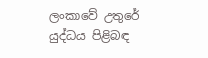ලංකාවේ උතුරේ යුද්ධය පිළිබඳ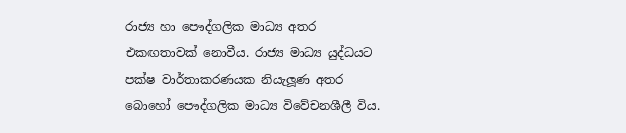රාජ්‍ය හා පෞද්ගලික මාධ්‍ය අතර එකඟතාවක් නොවීය. රාජ්‍ය මාධ්‍ය යුද්ධයට පක්ෂ වාර්තාකරණයක නියැලූණ අතර බොහෝ පෞද්ගලික මාධ්‍ය විවේචනශීලී විය.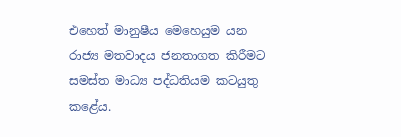එහෙත් මානුෂීය මෙහෙයුම යන රාජ්‍ය මතවාදය ජනතාගත කිරීමට සමස්ත මාධ්‍ය පද්ධතියම කටයුතු කළේය.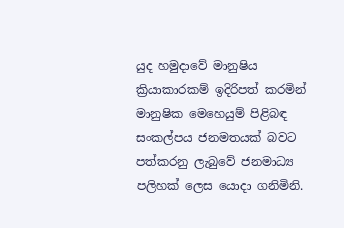යුද හමුදාවේ මානුෂිය ක්‍රියාකාරකම් ඉදිරිපත් කරමින් මානුෂික මෙහෙයුම් පිළිබඳ සංකල්පය ජනමතයක් බවට පත්කරනු ලැබුවේ ජනමාධ්‍ය පලිහක් ලෙස යොදා ගනිමිනි.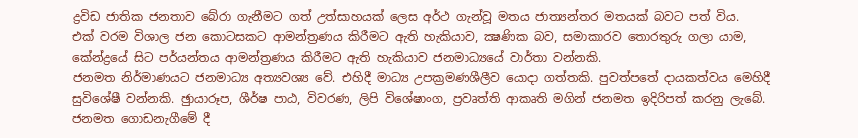ද්‍රවිඩ ජාතික ජනතාව බේරා ගැනීමට ගත් උත්සාහයක් ලෙස අර්ථ ගැන්වූ මතය ජාත්‍යන්තර මතයක් බවට පත් විය.
එක් වරම විශාල ජන කොටසකට ආමන්ත්‍රණය කිරීමට ඇති හැකියාව, ක්‍ෂණික බව, සමාකාරව තොරතුරු ගලා යාම, කේන්ද්‍රයේ සිට පර්යන්තය ආමන්ත්‍රණය කිරීමට ඇති හැකියාව ජනමාධ්‍යයේ වාර්තා වන්නකි.
ජනමත නිර්මාණයට ජනමාධ්‍ය අත්‍යවශ්‍ය වේ. එහිදී මාධ්‍ය උපක්‍රමණශීලීව යොදා ගත්තකි. පුවත්පතේ දායකත්වය මෙහිදී සුවිශේෂී වන්නකි. ඡුායාරූප, ශීර්ෂ පාඨ, විවරණ, ලිපි විශේෂාංග, ප්‍රවෘත්ති ආකෘති මගින් ජනමත ඉදිරිපත් කරනු ලැබේ. ජනමත ගොඩනැගීමේ දී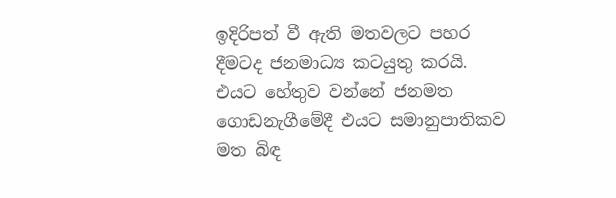ඉදිරිපත් වී ඇති මතවලට පහර දීමටද ජනමාධ්‍ය කටයුතු කරයි. එයට හේතුව වන්නේ ජනමත ගොඩනැගීමේදී එයට සමානුපාතිකව මත බිඳ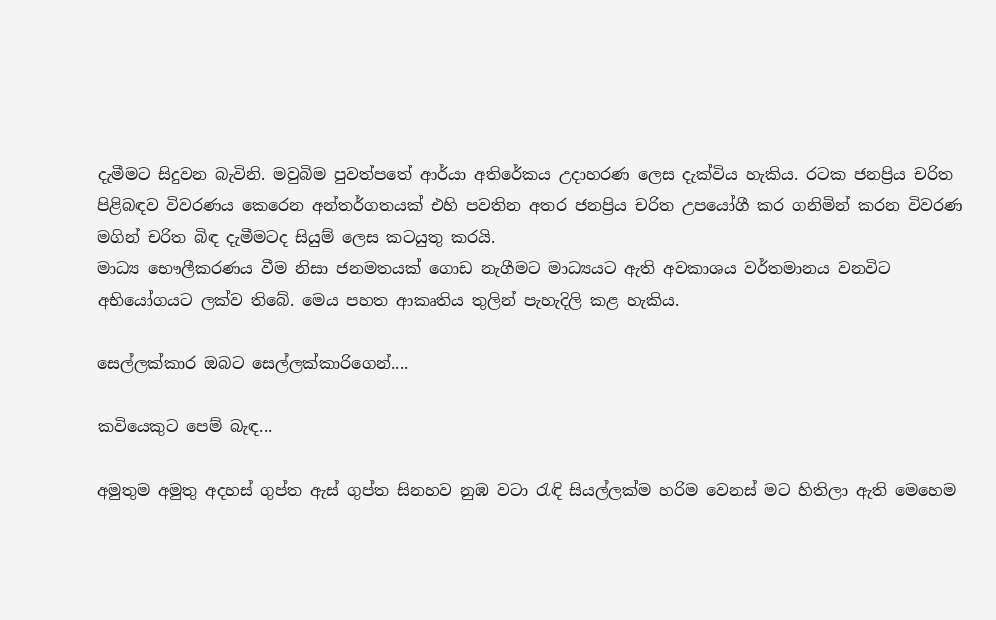දැමීමට සිදුවන බැවිනි. මවුබිම පුවත්පතේ ආර්යා අතිරේකය උදාහරණ ලෙස දැක්විය හැකිය. රටක ජනප්‍රිය චරිත පිළිබඳව විවරණය කෙරෙන අන්තර්ගතයක් එහි පවතින අතර ජනප්‍රිය චරිත උපයෝගී කර ගනිමින් කරන විවරණ මගින් චරිත බිඳ දැමීමටද සියුම් ලෙස කටයුතු කරයි.
මාධ්‍ය භෞලීකරණය වීම නිසා ජනමතයක් ගොඩ නැගීමට මාධ්‍යයට ඇති අවකාශය වර්තමානය වනවිට අභියෝගයට ලක්ව තිබේ. මෙය පහත ආකෘතිය තුලින් පැහැදිලි කළ හැකිය.

සෙල්ලක්කාර ඔබට සෙල්ලක්කාරිගෙන්....

කවියෙකුට පෙම් බැඳ...

අමුතුම අමුතු අදහස් ගුප්ත ඇස් ගුප්ත සිනහව නුඹ වටා රැඳි සියල්ලක්ම හරිම වෙනස් මට හිතිලා ඇති මෙහෙම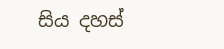සිය දහස්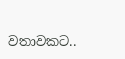වතාවකට..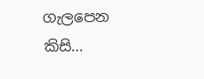ගැලපෙන කිසි...